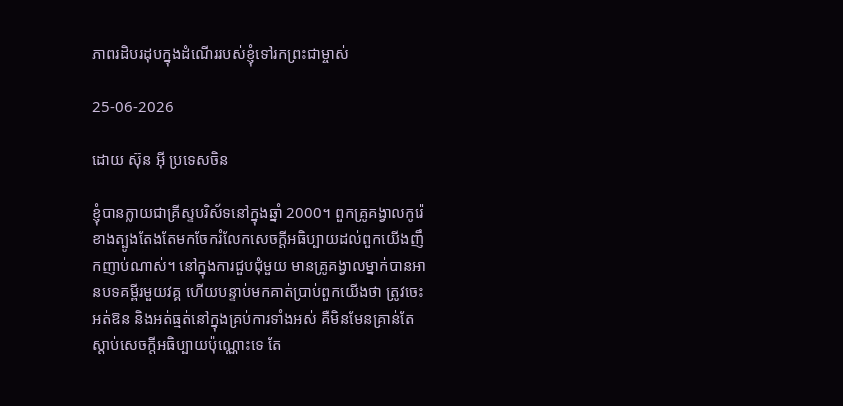ភាពរដិបរដុបក្នុងដំណើររបស់ខ្ញុំទៅរកព្រះជាម្ចាស់

25-06-2026

ដោយ ស៊ុន អ៊ី ប្រទេសចិន

ខ្ញុំបានក្លាយជាគ្រីស្ទបរិស័ទនៅក្នុងឆ្នាំ 2000។ ពួកគ្រូគង្វាលកូរ៉េខាងត្បូងតែងតែមកចែករំលែកសេចក្ដីអធិប្បាយដល់ពួកយើងញឹកញាប់ណាស់។ នៅក្នុងការជួបជុំមួយ មានគ្រូគង្វាលម្នាក់បានអានបទគម្ពីរមួយវគ្គ ហើយបន្ទាប់មកគាត់ប្រាប់ពួកយើងថា ត្រូវចេះអត់ឱន និងអត់ធ្មត់នៅក្នុងគ្រប់ការទាំងអស់ គឺមិនមែនគ្រាន់តែស្ដាប់សេចក្ដីអធិប្បាយប៉ុណ្ណោះទេ តែ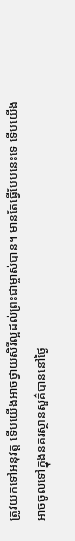ត្រូវយកទៅអនុវត្ត ទើបយើងអាចថ្វាយសិរីល្អដល់ព្រះជាម្ចាស់បាន។ មានតែធ្វើបែបនេះទេ ទើបយើងអាចចូលទៅក្នុងនគរស្ថានសួគ៌បាននៅថ្ងៃ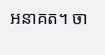អនាគត។ ចា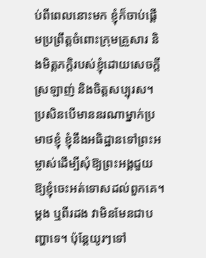ប់ពីពេលនោះមក ខ្ញុំក៏ចាប់ផ្ដើមប្រព្រឹត្តចំពោះក្រុមគ្រួសារ និងមិត្តភក្តិរបស់ខ្ញុំដោយសេចក្ដីស្រឡាញ់ និងចិត្តសប្បុរស។ ប្រសិនបើមាននរណាម្នាក់ប្រមាថខ្ញុំ ខ្ញុំនឹងអធិដ្ឋានទៅព្រះអម្ចាស់ដើម្បីសុំឱ្យព្រះអង្គជួយឱ្យខ្ញុំចេះអត់ទោសដល់ពួកគេ។ ម្ដង ឬពីរដង វាមិនមែនជាបញ្ហាទេ។ ប៉ុន្តែយូរៗទៅ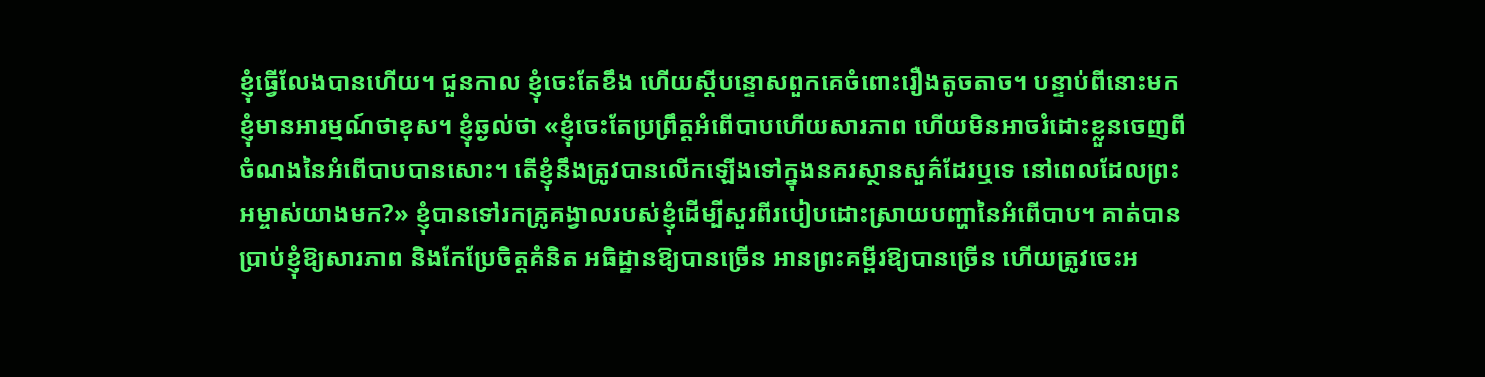ខ្ញុំធ្វើលែងបានហើយ។ ជួនកាល ខ្ញុំចេះតែខឹង ហើយស្ដីបន្ទោសពួកគេចំពោះរឿងតូចតាច។ បន្ទាប់ពីនោះមក ខ្ញុំមានអារម្មណ៍ថាខុស។ ខ្ញុំឆ្ងល់ថា «ខ្ញុំចេះតែប្រព្រឹត្តអំពើបាបហើយសារភាព ហើយមិនអាចរំដោះខ្លួនចេញពីចំណងនៃអំពើបាបបានសោះ។ តើខ្ញុំនឹងត្រូវបានលើកឡើងទៅក្នុងនគរស្ថានសួគ៌ដែរឬទេ នៅពេលដែលព្រះអម្ចាស់យាងមក?» ខ្ញុំបានទៅរកគ្រូគង្វាលរបស់ខ្ញុំដើម្បីសួរពីរបៀបដោះស្រាយបញ្ហានៃអំពើបាប។ គាត់បានប្រាប់ខ្ញុំឱ្យសារភាព និងកែប្រែចិត្តគំនិត អធិដ្ឋានឱ្យបានច្រើន អានព្រះគម្ពីរឱ្យបានច្រើន ហើយត្រូវចេះអ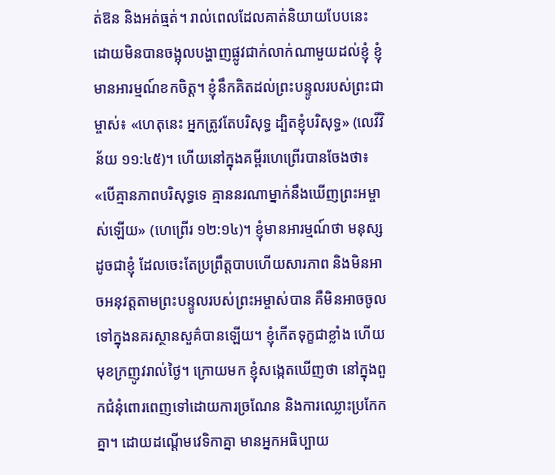ត់ឱន និងអត់ធ្មត់។ រាល់ពេលដែលគាត់និយាយបែបនេះ ដោយមិនបានចង្អុលបង្ហាញផ្លូវជាក់លាក់ណាមួយដល់ខ្ញុំ ខ្ញុំមានអារម្មណ៍ខកចិត្ត។ ខ្ញុំនឹកគិតដល់ព្រះបន្ទូលរបស់ព្រះជាម្ចាស់៖ «ហេតុនេះ អ្នកត្រូវតែបរិសុទ្ធ ដ្បិតខ្ញុំបរិសុទ្ធ» (លេវីវិន័យ ១១:៤៥)។ ហើយនៅក្នុងគម្ពីរហេព្រើរបានចែងថា៖ «បើគ្មានភាពបរិសុទ្ធទេ គ្មាននរណាម្នាក់នឹងឃើញព្រះអម្ចាស់ឡើយ» (ហេព្រើរ ១២:១៤)។ ខ្ញុំមានអារម្មណ៍ថា មនុស្សដូចជាខ្ញុំ ដែលចេះតែប្រព្រឹត្តបាបហើយសារភាព និងមិនអាចអនុវត្តតាមព្រះបន្ទូលរបស់ព្រះអម្ចាស់បាន គឺមិនអាចចូលទៅក្នុងនគរស្ថានសួគ៌បានឡើយ។ ខ្ញុំកើតទុក្ខជាខ្លាំង ហើយមុខក្រញូវរាល់ថ្ងៃ។ ក្រោយមក ខ្ញុំសង្កេតឃើញថា នៅក្នុងពួកជំនុំពោរពេញទៅដោយការច្រណែន និងការឈ្លោះប្រកែកគ្នា។ ដោយដណ្ដើមវេទិកាគ្នា មានអ្នកអធិប្បាយ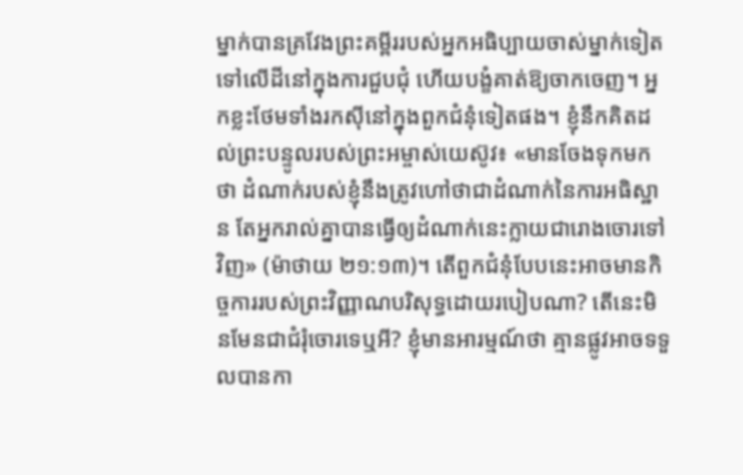ម្នាក់បានគ្រវែងព្រះគម្ពីររបស់អ្នកអធិប្បាយចាស់ម្នាក់ទៀតទៅលើដីនៅក្នុងការជួបជុំ ហើយបង្ខំគាត់ឱ្យចាកចេញ។ អ្នកខ្លះថែមទាំងរកស៊ីនៅក្នុងពួកជំនុំទៀតផង។ ខ្ញុំនឹកគិតដល់ព្រះបន្ទូលរបស់ព្រះអម្ចាស់យេស៊ូវ៖ «មានចែងទុកមកថា ដំណាក់របស់ខ្ញុំនឹងត្រូវហៅថាជាដំណាក់នៃការអធិស្ឋាន តែអ្នករាល់គ្នាបានធ្វើឲ្យដំណាក់នេះក្លាយជារោងចោរទៅវិញ» (ម៉ាថាយ ២១:១៣)។ តើពួកជំនុំបែបនេះអាចមានកិច្ចការរបស់ព្រះវិញ្ញាណបរិសុទ្ធដោយរបៀបណា? តើនេះមិនមែនជាជំរុំចោរទេឬអី? ខ្ញុំមានអារម្មណ៍ថា គ្មានផ្លូវអាចទទួលបានកា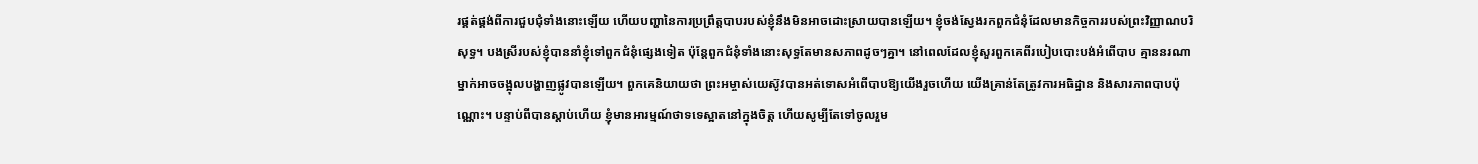រផ្គត់ផ្គង់ពីការជួបជុំទាំងនោះឡើយ ហើយបញ្ហានៃការប្រព្រឹត្តបាបរបស់ខ្ញុំនឹងមិនអាចដោះស្រាយបានឡើយ។ ខ្ញុំចង់ស្វែងរកពួកជំនុំដែលមានកិច្ចការរបស់ព្រះវិញ្ញាណបរិសុទ្ធ។ បងស្រីរបស់ខ្ញុំបាននាំខ្ញុំទៅពួកជំនុំផ្សេងទៀត ប៉ុន្តែពួកជំនុំទាំងនោះសុទ្ធតែមានសភាពដូចៗគ្នា។ នៅពេលដែលខ្ញុំសួរពួកគេពីរបៀបបោះបង់អំពើបាប គ្មាននរណាម្នាក់អាចចង្អុលបង្ហាញផ្លូវបានឡើយ។ ពួកគេនិយាយថា ព្រះអម្ចាស់យេស៊ូវបានអត់ទោសអំពើបាបឱ្យយើងរួចហើយ យើងគ្រាន់តែត្រូវការអធិដ្ឋាន និងសារភាពបាបប៉ុណ្ណោះ។ បន្ទាប់ពីបានស្ដាប់ហើយ ខ្ញុំមានអារម្មណ៍ថាទទេស្អាតនៅក្នុងចិត្ត ហើយសូម្បីតែទៅចូលរួម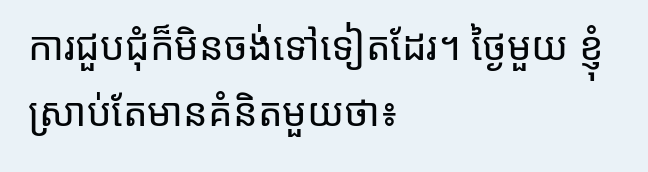ការជួបជុំក៏មិនចង់ទៅទៀតដែរ។ ថ្ងៃមួយ ខ្ញុំស្រាប់តែមានគំនិតមួយថា៖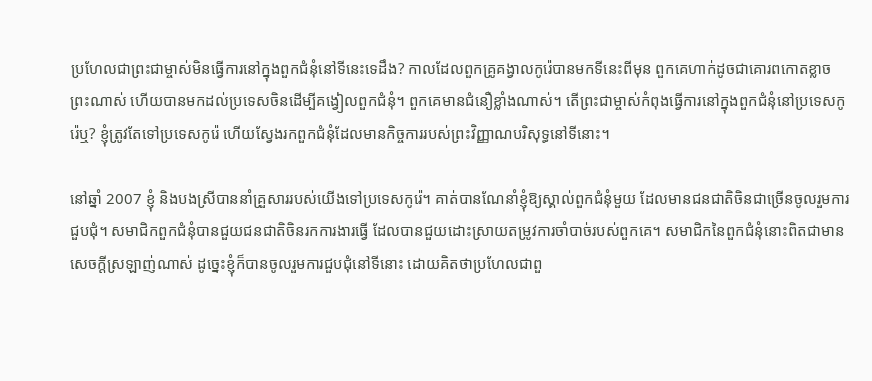ប្រហែលជាព្រះជាម្ចាស់មិនធ្វើការនៅក្នុងពួកជំនុំនៅទីនេះទេដឹង? កាលដែលពួកគ្រូគង្វាលកូរ៉េបានមកទីនេះពីមុន ពួកគេហាក់ដូចជាគោរពកោតខ្លាចព្រះណាស់ ហើយបានមកដល់ប្រទេសចិនដើម្បីគង្វៀលពួកជំនុំ។ ពួកគេមានជំនឿខ្លាំងណាស់។ តើព្រះជាម្ចាស់កំពុងធ្វើការនៅក្នុងពួកជំនុំនៅប្រទេសកូរ៉េឬ? ខ្ញុំត្រូវតែទៅប្រទេសកូរ៉េ ហើយស្វែងរកពួកជំនុំដែលមានកិច្ចការរបស់ព្រះវិញ្ញាណបរិសុទ្ធនៅទីនោះ។

នៅឆ្នាំ 2007 ខ្ញុំ និងបងស្រីបាននាំគ្រួសាររបស់យើងទៅប្រទេសកូរ៉េ។ គាត់បានណែនាំខ្ញុំឱ្យស្គាល់ពួកជំនុំមួយ ដែលមានជនជាតិចិនជាច្រើនចូលរួមការជួបជុំ។ សមាជិកពួកជំនុំបានជួយជនជាតិចិនរកការងារធ្វើ ដែលបានជួយដោះស្រាយតម្រូវការចាំបាច់របស់ពួកគេ។ សមាជិកនៃពួកជំនុំនោះពិតជាមានសេចក្ដីស្រឡាញ់ណាស់ ដូច្នេះខ្ញុំក៏បានចូលរួមការជួបជុំនៅទីនោះ ដោយគិតថាប្រហែលជាពួ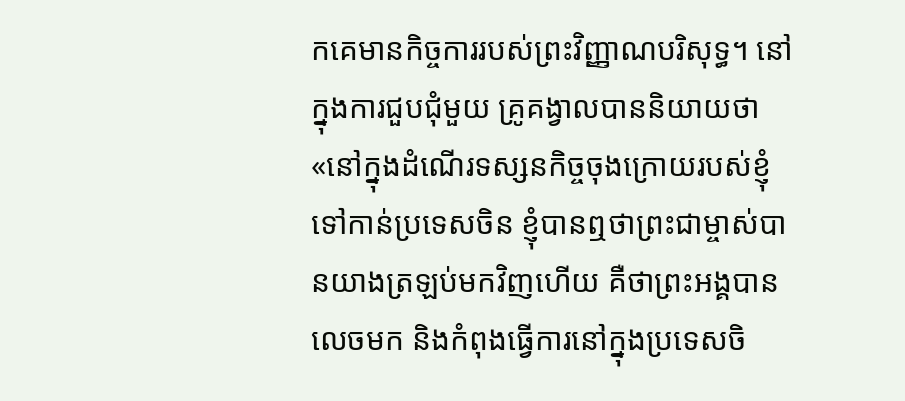កគេមានកិច្ចការរបស់ព្រះវិញ្ញាណបរិសុទ្ធ។ នៅក្នុងការជួបជុំមួយ គ្រូគង្វាលបាននិយាយថា «នៅក្នុងដំណើរទស្សនកិច្ចចុងក្រោយរបស់ខ្ញុំទៅកាន់ប្រទេសចិន ខ្ញុំបានឮថាព្រះជាម្ចាស់បានយាងត្រឡប់មកវិញហើយ គឺថាព្រះអង្គបានលេចមក និងកំពុងធ្វើការនៅក្នុងប្រទេសចិ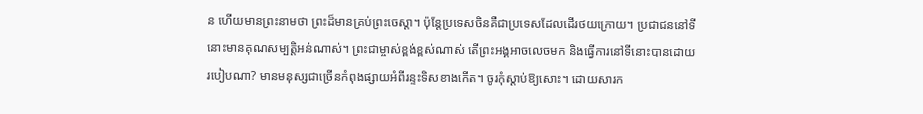ន ហើយមានព្រះនាមថា ព្រះដ៏មានគ្រប់ព្រះចេស្ដា។ ប៉ុន្តែប្រទេសចិនគឺជាប្រទេសដែលដើរថយក្រោយ។ ប្រជាជននៅទីនោះមានគុណសម្បត្តិអន់ណាស់។ ព្រះជាម្ចាស់ខ្ពង់ខ្ពស់ណាស់ តើព្រះអង្គអាចលេចមក និងធ្វើការនៅទីនោះបានដោយរបៀបណា? មានមនុស្សជាច្រើនកំពុងផ្សាយអំពីរន្ទះទិសខាងកើត។ ចូរកុំស្ដាប់ឱ្យសោះ។ ដោយសារក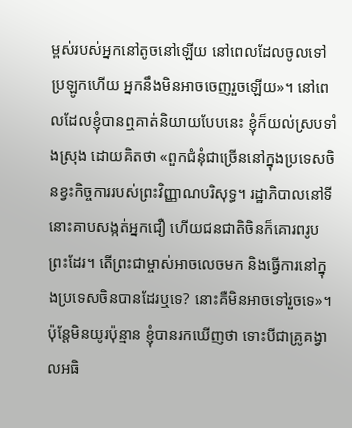ម្ពស់របស់អ្នកនៅតូចនៅឡើយ នៅពេលដែលចូលទៅប្រឡូកហើយ អ្នកនឹងមិនអាចចេញរួចឡើយ»។ នៅពេលដែលខ្ញុំបានឮគាត់និយាយបែបនេះ ខ្ញុំក៏យល់ស្របទាំងស្រុង ដោយគិតថា «ពួកជំនុំជាច្រើននៅក្នុងប្រទេសចិនខ្វះកិច្ចការរបស់ព្រះវិញ្ញាណបរិសុទ្ធ។ រដ្ឋាភិបាលនៅទីនោះគាបសង្កត់អ្នកជឿ ហើយជនជាតិចិនក៏គោរពរូបព្រះដែរ។ តើព្រះជាម្ចាស់អាចលេចមក និងធ្វើការនៅក្នុងប្រទេសចិនបានដែរឬទេ? នោះគឺមិនអាចទៅរួចទេ»។ ប៉ុន្តែមិនយូរប៉ុន្មាន ខ្ញុំបានរកឃើញថា ទោះបីជាគ្រូគង្វាលអធិ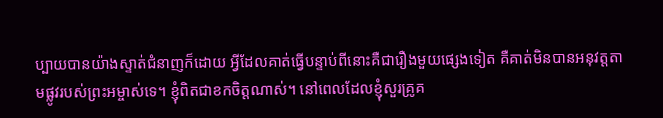ប្បាយបានយ៉ាងស្ទាត់ជំនាញក៏ដោយ អ្វីដែលគាត់ធ្វើបន្ទាប់ពីនោះគឺជារឿងមួយផ្សេងទៀត គឺគាត់មិនបានអនុវត្តតាមផ្លូវរបស់ព្រះអម្ចាស់ទេ។ ខ្ញុំពិតជាខកចិត្តណាស់។ នៅពេលដែលខ្ញុំសួរគ្រូគ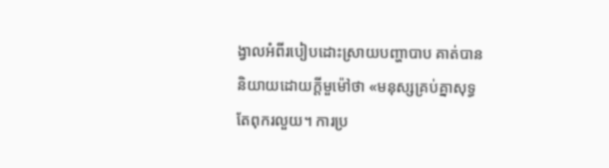ង្វាលអំពីរបៀបដោះស្រាយបញ្ហាបាប គាត់បាននិយាយដោយក្ដីមួម៉ៅថា «មនុស្សគ្រប់គ្នាសុទ្ធតែពុករលួយ។ ការប្រ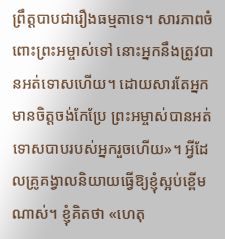ព្រឹត្តបាបជារឿងធម្មតាទេ។ សារភាពចំពោះព្រះអម្ចាស់ទៅ នោះអ្នកនឹងត្រូវបានអត់ទោសហើយ។ ដោយសារតែអ្នកមានចិត្តចង់កែប្រែ ព្រះអម្ចាស់បានអត់ទោសបាបរបស់អ្នករួចហើយ»។ អ្វីដែលគ្រូគង្វាលនិយាយធ្វើឱ្យខ្ញុំស្អប់ខ្ពើមណាស់។ ខ្ញុំគិតថា «ហេតុ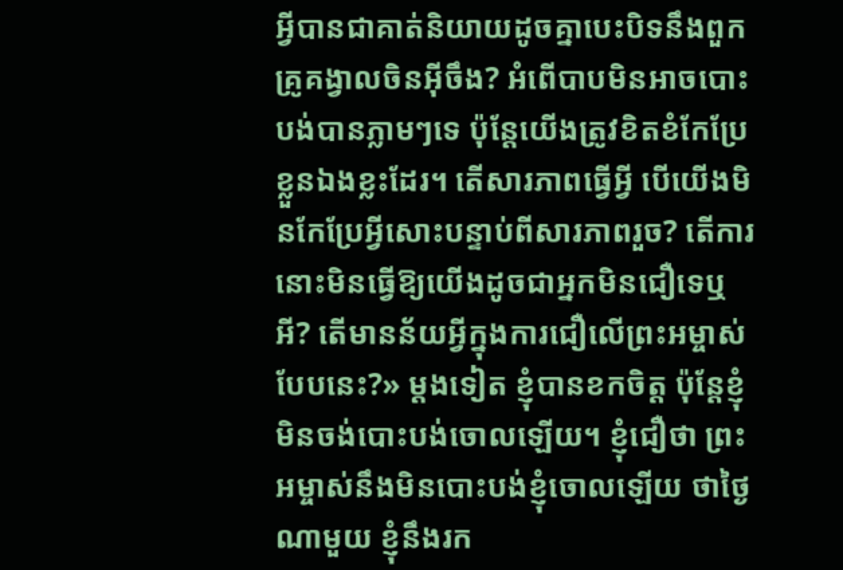អ្វីបានជាគាត់និយាយដូចគ្នាបេះបិទនឹងពួកគ្រូគង្វាលចិនអ៊ីចឹង? អំពើបាបមិនអាចបោះបង់បានភ្លាមៗទេ ប៉ុន្តែយើងត្រូវខិតខំកែប្រែខ្លួនឯងខ្លះដែរ។ តើសារភាពធ្វើអ្វី បើយើងមិនកែប្រែអ្វីសោះបន្ទាប់ពីសារភាពរួច? តើការនោះមិនធ្វើឱ្យយើងដូចជាអ្នកមិនជឿទេឬអី? តើមានន័យអ្វីក្នុងការជឿលើព្រះអម្ចាស់បែបនេះ?» ម្ដងទៀត ខ្ញុំបានខកចិត្ត ប៉ុន្តែខ្ញុំមិនចង់បោះបង់ចោលឡើយ។ ខ្ញុំជឿថា ព្រះអម្ចាស់នឹងមិនបោះបង់ខ្ញុំចោលឡើយ ថាថ្ងៃណាមួយ ខ្ញុំនឹងរក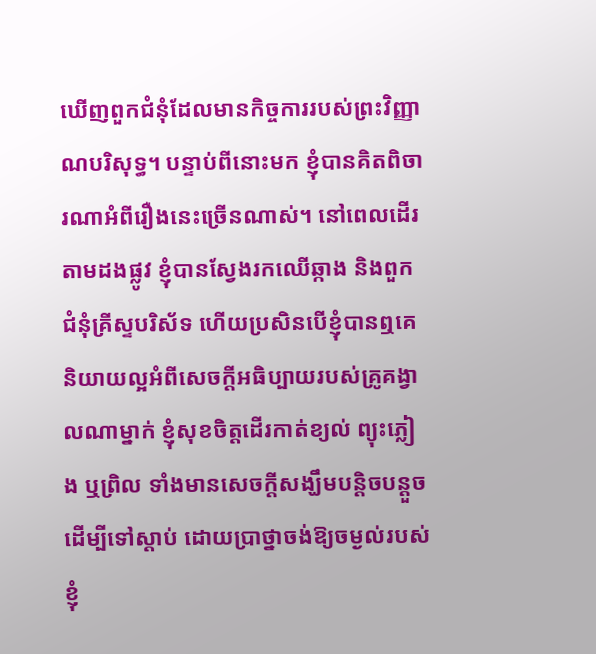ឃើញពួកជំនុំដែលមានកិច្ចការរបស់ព្រះវិញ្ញាណបរិសុទ្ធ។ បន្ទាប់ពីនោះមក ខ្ញុំបានគិតពិចារណាអំពីរឿងនេះច្រើនណាស់។ នៅពេលដើរតាមដងផ្លូវ ខ្ញុំបានស្វែងរកឈើឆ្កាង និងពួកជំនុំគ្រីស្ទបរិស័ទ ហើយប្រសិនបើខ្ញុំបានឮគេនិយាយល្អអំពីសេចក្ដីអធិប្បាយរបស់គ្រូគង្វាលណាម្នាក់ ខ្ញុំសុខចិត្តដើរកាត់ខ្យល់ ព្យុះភ្លៀង ឬព្រិល ទាំងមានសេចក្ដីសង្ឃឹមបន្តិចបន្តួច ដើម្បីទៅស្ដាប់ ដោយប្រាថ្នាចង់ឱ្យចម្ងល់របស់ខ្ញុំ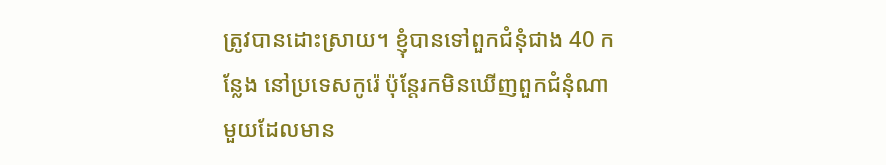ត្រូវបានដោះស្រាយ។ ខ្ញុំបានទៅពួកជំនុំជាង 40 កន្លែង នៅប្រទេសកូរ៉េ ប៉ុន្តែរកមិនឃើញពួកជំនុំណាមួយដែលមាន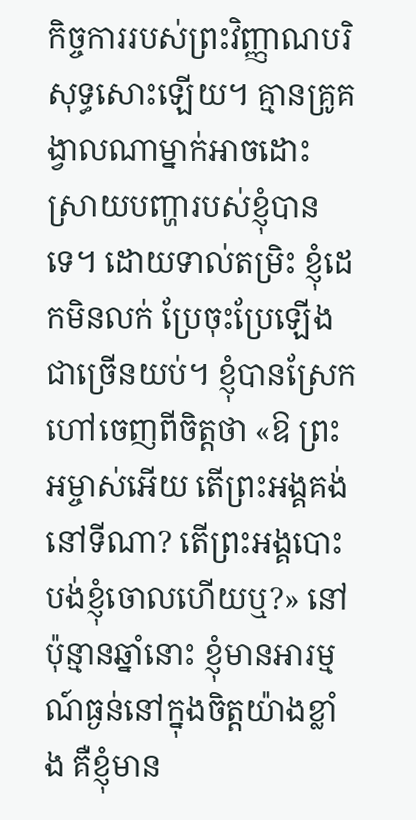កិច្ចការរបស់ព្រះវិញ្ញាណបរិសុទ្ធសោះឡើយ។ គ្មានគ្រូគង្វាលណាម្នាក់អាចដោះស្រាយបញ្ហារបស់ខ្ញុំបានទេ។ ដោយទាល់តម្រិះ ខ្ញុំដេកមិនលក់ ប្រែចុះប្រែឡើងជាច្រើនយប់។ ខ្ញុំបានស្រែកហៅចេញពីចិត្តថា «ឱ ព្រះអម្ចាស់អើយ តើព្រះអង្គគង់នៅទីណា? តើព្រះអង្គបោះបង់ខ្ញុំចោលហើយឬ?» នៅប៉ុន្មានឆ្នាំនោះ ខ្ញុំមានអារម្មណ៍ធ្ងន់នៅក្នុងចិត្តយ៉ាងខ្លាំង គឺខ្ញុំមាន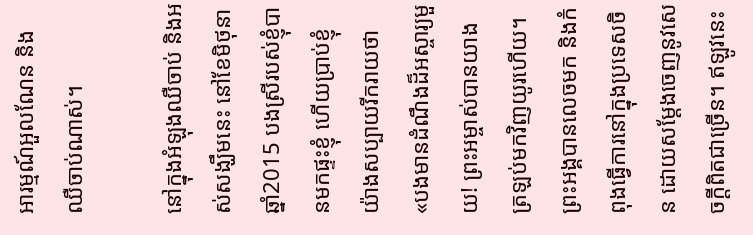អារម្មណ៍អួលណែន និងឈឺចាប់ណាស់។

នៅក្នុងអំឡុងឈឺចាប់ និងអស់សង្ឃឹមនេះ នៅខែមិថុនា ឆ្នាំ2015 បងស្រីរបស់ខ្ញុំបានមកផ្ទះខ្ញុំ ហើយប្រាប់ខ្ញុំយ៉ាងសប្បាយរីករាយថា «បងមានដំណឹងដ៏អស្ចារ្យមួយ! ព្រះអម្ចាស់បានយាងត្រឡប់មកវិញយូរហើយ។ ព្រះអង្គបានលេចមក និងកំពុងធ្វើការនៅក្នុងប្រទេសចិន ដោយសម្ដែងចេញនូវសេចក្ដីពិតជាច្រើន។ ឥឡូវនេះ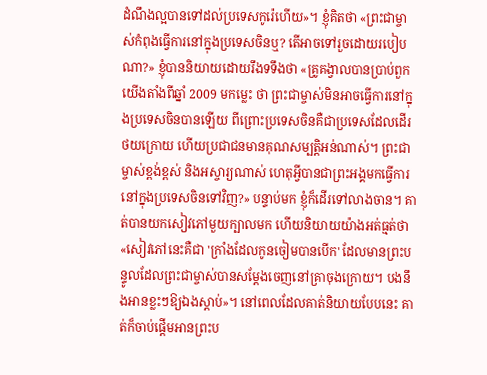ដំណឹងល្អបានទៅដល់ប្រទេសកូរ៉េហើយ»។ ខ្ញុំគិតថា «ព្រះជាម្ចាស់កំពុងធ្វើការនៅក្នុងប្រទេសចិនឬ? តើអាចទៅរួចដោយរបៀបណា?» ខ្ញុំបាននិយាយដោយរឹងទទឹងថា «គ្រូគង្វាលបានប្រាប់ពួកយើងតាំងពីឆ្នាំ 2009 មកម្លេះ ថា ព្រះជាម្ចាស់មិនអាចធ្វើការនៅក្នុងប្រទេសចិនបានឡើយ ពីព្រោះប្រទេសចិនគឺជាប្រទេសដែលដើរថយក្រោយ ហើយប្រជាជនមានគុណសម្បត្តិអន់ណាស់។ ព្រះជាម្ចាស់ខ្ពង់ខ្ពស់ និងអស្ចារ្យណាស់ ហេតុអ្វីបានជាព្រះអង្គមកធ្វើការនៅក្នុងប្រទេសចិនទៅវិញ?» បន្ទាប់មក ខ្ញុំក៏ដើរទៅលាងចាន។ គាត់បានយកសៀវភៅមួយក្បាលមក ហើយនិយាយយ៉ាងអត់ធ្មត់ថា «សៀវភៅនេះគឺជា 'ក្រាំងដែលកូនចៀមបានបើក' ដែលមានព្រះបន្ទូលដែលព្រះជាម្ចាស់បានសម្ដែងចេញនៅគ្រាចុងក្រោយ។ បងនឹងអានខ្លះៗឱ្យឯងស្ដាប់»។ នៅពេលដែលគាត់និយាយបែបនេះ គាត់ក៏ចាប់ផ្ដើមអានព្រះប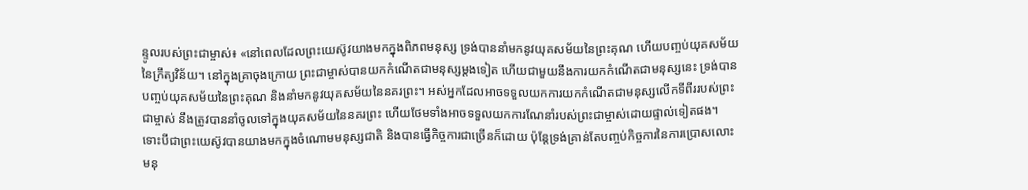ន្ទូលរបស់ព្រះជាម្ចាស់៖ «នៅពេលដែលព្រះយេស៊ូវយាងមកក្នុងពិភពមនុស្ស ទ្រង់បាននាំមកនូវយុគសម័យនៃព្រះគុណ ហើយបញ្ចប់យុគសម័យនៃក្រឹត្យវិន័យ។ នៅក្នុងគ្រាចុងក្រោយ ព្រះជាម្ចាស់បានយកកំណើតជាមនុស្សម្ដងទៀត ហើយជាមួយនឹងការយកកំណើតជាមនុស្សនេះ ទ្រង់បានបញ្ចប់យុគសម័យនៃព្រះគុណ និងនាំមកនូវយុគសម័យនៃនគរព្រះ។ អស់អ្នកដែលអាចទទួលយកការយកកំណើតជាមនុស្សលើកទីពីររបស់ព្រះជាម្ចាស់ នឹងត្រូវបាននាំចូលទៅក្នុងយុគសម័យនៃនគរព្រះ ហើយថែមទាំងអាចទទួលយកការណែនាំរបស់ព្រះជាម្ចាស់ដោយផ្ទាល់ទៀតផង។ ទោះបីជាព្រះយេស៊ូវបានយាងមកក្នុងចំណោមមនុស្សជាតិ និងបានធ្វើកិច្ចការជាច្រើនក៏ដោយ ប៉ុន្តែទ្រង់គ្រាន់តែបញ្ចប់កិច្ចការនៃការប្រោសលោះមនុ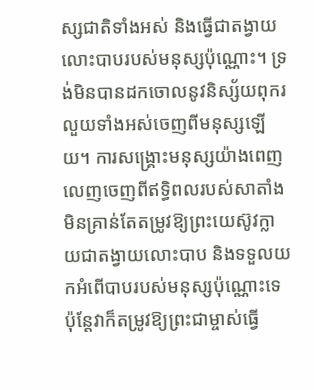ស្សជាតិទាំងអស់ និងធ្វើជាតង្វាយលោះបាបរបស់មនុស្សប៉ុណ្ណោះ។ ទ្រង់មិនបានដកចោលនូវនិស្ស័យពុករលួយទាំងអស់ចេញពីមនុស្សឡើយ។ ការសង្រ្គោះមនុស្សយ៉ាងពេញលេញចេញពីឥទ្ធិពលរបស់សាតាំង មិនគ្រាន់តែតម្រូវឱ្យព្រះយេស៊ូវក្លាយជាតង្វាយលោះបាប និងទទួលយកអំពើបាបរបស់មនុស្សប៉ុណ្ណោះទេ ប៉ុន្តែវាក៏តម្រូវឱ្យព្រះជាម្ចាស់ធ្វើ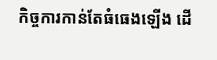កិច្ចការកាន់តែធំធេងឡើង ដើ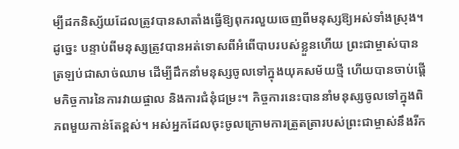ម្បីដកនិស្ស័យដែលត្រូវបានសាតាំងធ្វើឱ្យពុករលួយចេញពីមនុស្សឱ្យអស់ទាំងស្រុង។ ដូច្នេះ បន្ទាប់ពីមនុស្សត្រូវបានអត់ទោសពីអំពើបាបរបស់ខ្លួនហើយ ព្រះជាម្ចាស់បានត្រឡប់ជាសាច់ឈាម ដើម្បីដឹកនាំមនុស្សចូលទៅក្នុងយុគសម័យថ្មី ហើយបានចាប់ផ្ដើមកិច្ចការនៃការវាយផ្ចាល និងការជំនុំជម្រះ។ កិច្ចការនេះបាននាំមនុស្សចូលទៅក្នុងពិភពមួយកាន់តែខ្ពស់។ អស់អ្នកដែលចុះចូលក្រោមការត្រួតត្រារបស់ព្រះជាម្ចាស់នឹងរីក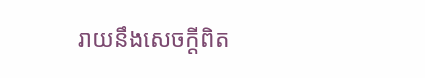រាយនឹងសេចក្តីពិត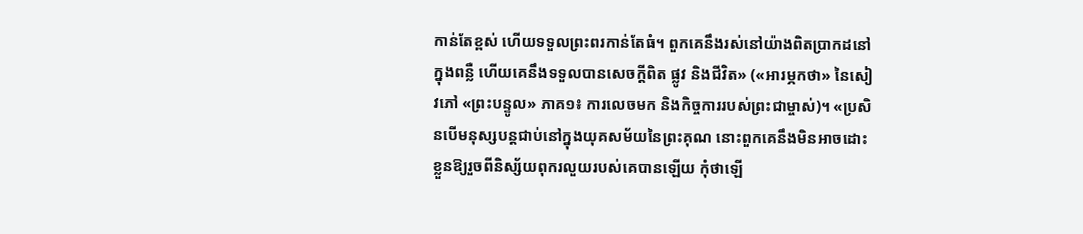កាន់តែខ្ពស់ ហើយទទួលព្រះពរកាន់តែធំ។ ពួកគេនឹងរស់នៅយ៉ាងពិតប្រាកដនៅក្នុងពន្លឺ ហើយគេនឹងទទួលបានសេចក្តីពិត ផ្លូវ និងជីវិត» («អារម្ភកថា» នៃសៀវភៅ «ព្រះបន្ទូល» ភាគ១៖ ការលេចមក និងកិច្ចការរបស់ព្រះជាម្ចាស់)។ «ប្រសិនបើមនុស្សបន្តជាប់នៅក្នុងយុគសម័យនៃព្រះគុណ នោះពួកគេនឹងមិនអាចដោះខ្លួនឱ្យរួចពីនិស្ស័យពុករលួយរបស់គេបានឡើយ កុំថាឡើ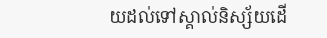យដល់ទៅស្គាល់និស្ស័យដើ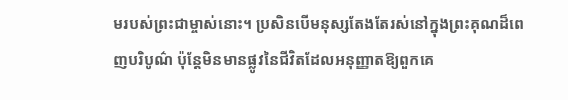មរបស់ព្រះជាម្ចាស់នោះ។ ប្រសិនបើមនុស្សតែងតែរស់នៅក្នុងព្រះគុណដ៏ពេញបរិបូណ៌ ប៉ុន្តែមិនមានផ្លូវនៃជីវិតដែលអនុញ្ញាតឱ្យពួកគេ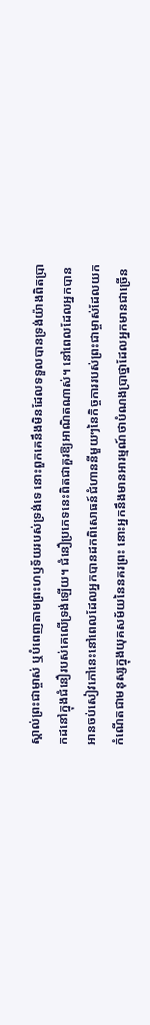ស្គាល់ព្រះជាម្ចាស់ ឬបំពេញតាមព្រះហឫទ័យរបស់ទ្រង់ទេ នោះពួកគេនឹងមិនដែលទទួលបានទ្រង់យ៉ាងពិតប្រាកដនៅក្នុងជំនឿរបស់គេលើទ្រង់ឡើយ។ ជំនឿប្រភេទនេះពិតជាគួរឱ្យអាណិតណាស់។ នៅពេលដែលអ្នកបានអានចប់សៀវភៅនេះនៅពេលដែលអ្នកបានដកពិសោធន៍ជំហាននីមួយៗនៃកិច្ចការរបស់ព្រះជាម្ចាស់ដែលយកកំណើតជាមនុស្សក្នុងយុគសម័យនៃនគរព្រះ នោះអ្នកនឹងមានអារម្មណ៍ថាបំណងប្រាថ្នាដែលអ្នកមានជាច្រើន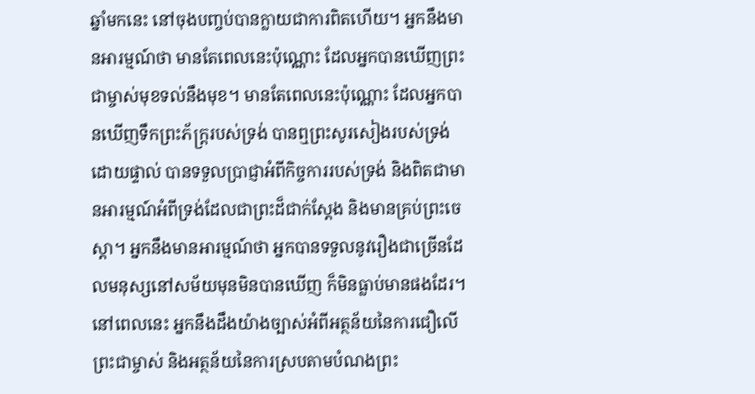ឆ្នាំមកនេះ នៅចុងបញ្ចប់បានក្លាយជាការពិតហើយ។ អ្នកនឹងមានអារម្មណ៍ថា មានតែពេលនេះប៉ុណ្ណោះ ដែលអ្នកបានឃើញព្រះជាម្ចាស់មុខទល់នឹងមុខ។ មានតែពេលនេះប៉ុណ្ណោះ ដែលអ្នកបានឃើញទឹកព្រះភ័ក្ត្ររបស់ទ្រង់ បានឮព្រះសូរសៀងរបស់ទ្រង់ដោយផ្ទាល់ បានទទួលប្រាជ្ញាអំពីកិច្ចការរបស់ទ្រង់ និងពិតជាមានអារម្មណ៍អំពីទ្រង់ដែលជាព្រះដ៏ជាក់ស្ដែង និងមានគ្រប់ព្រះចេស្ដា។ អ្នកនឹងមានអារម្មណ៍ថា អ្នកបានទទួលនូវរឿងជាច្រើនដែលមនុស្សនៅសម័យមុនមិនបានឃើញ ក៏មិនធ្លាប់មានផងដែរ។ នៅពេលនេះ អ្នកនឹងដឹងយ៉ាងច្បាស់អំពីអត្ថន័យនៃការជឿលើព្រះជាម្ចាស់ និងអត្ថន័យនៃការស្របតាមបំណងព្រះ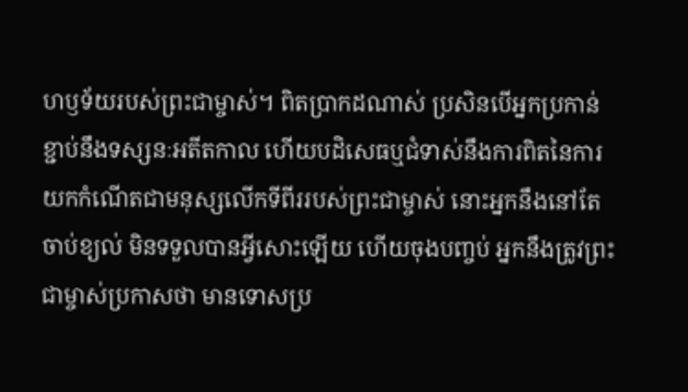ហឫទ័យរបស់ព្រះជាម្ចាស់។ ពិតប្រាកដណាស់ ប្រសិនបើអ្នកប្រកាន់ខ្ជាប់នឹងទស្សនៈអតីតកាល ហើយបដិសេធឬជំទាស់នឹងការពិតនៃការយកកំណើតជាមនុស្សលើកទីពីររបស់ព្រះជាម្ចាស់ នោះអ្នកនឹងនៅតែចាប់ខ្យល់ មិនទទួលបានអ្វីសោះឡើយ ហើយចុងបញ្ចប់ អ្នកនឹងត្រូវព្រះជាម្ចាស់ប្រកាសថា មានទោសប្រ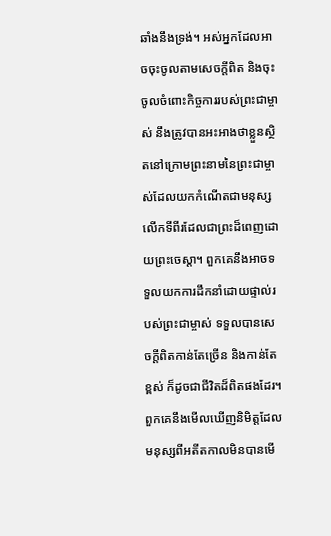ឆាំងនឹងទ្រង់។ អស់អ្នកដែលអាចចុះចូលតាមសេចក្តីពិត និងចុះចូលចំពោះកិច្ចការរបស់ព្រះជាម្ចាស់ នឹងត្រូវបានអះអាងថាខ្លួនស្ថិតនៅក្រោមព្រះនាមនៃព្រះជាម្ចាស់ដែលយកកំណើតជាមនុស្សលើកទីពីរដែលជាព្រះដ៏ពេញដោយព្រះចេស្ដា។ ពួកគេនឹងអាចទទួលយកការដឹកនាំដោយផ្ទាល់របស់ព្រះជាម្ចាស់ ទទួលបានសេចក្តីពិតកាន់តែច្រើន និងកាន់តែខ្ពស់ ក៏ដូចជាជីវិតដ៏ពិតផងដែរ។ ពួកគេនឹងមើលឃើញនិមិត្តដែលមនុស្សពីអតីតកាលមិនបានមើ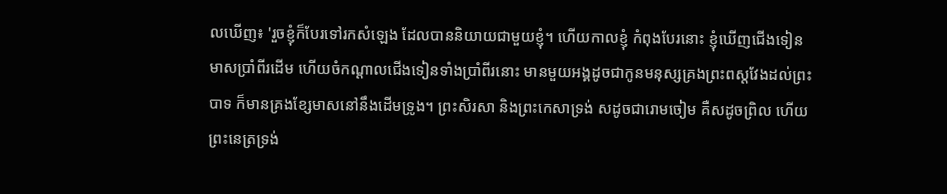លឃើញ៖ 'រួចខ្ញុំក៏បែរទៅរកសំឡេង ដែលបាននិយាយជាមួយខ្ញុំ។ ហើយកាលខ្ញុំ កំពុងបែរនោះ ខ្ញុំឃើញជើងទៀនមាសប្រាំពីរដើម ហើយចំកណ្ដាលជើងទៀនទាំងប្រាំពីរនោះ មានមួយអង្គដូចជាកូនមនុស្សគ្រងព្រះពស្តវែងដល់ព្រះបាទ ក៏មានគ្រងខ្សែមាសនៅនឹងដើមទ្រូង។ ព្រះសិរសា និងព្រះកេសាទ្រង់ សដូចជារោមចៀម គឺសដូចព្រិល ហើយព្រះនេត្រទ្រង់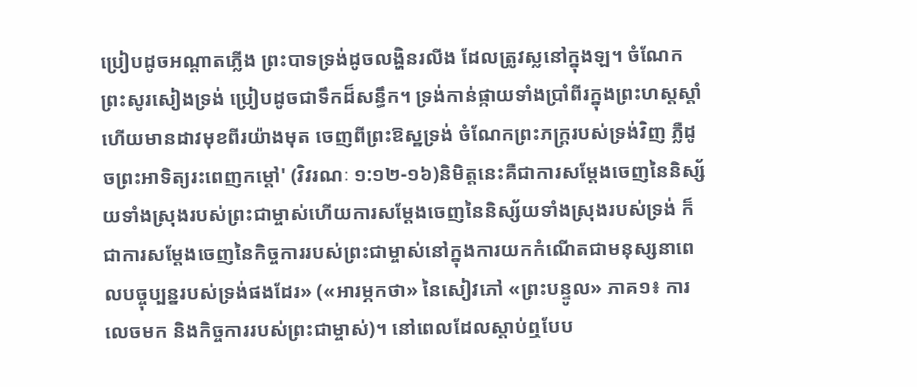ប្រៀបដូចអណ្ដាតភ្លើង ព្រះបាទទ្រង់ដូចលង្ហិនរលីង ដែលត្រូវស្លនៅក្នុងឡ។ ចំណែកព្រះសូរសៀងទ្រង់ ប្រៀបដូចជាទឹកដ៏សន្ធឹក។ ទ្រង់កាន់ផ្កាយទាំងប្រាំពីរក្នុងព្រះហស្តស្ដាំ ហើយមានដាវមុខពីរយ៉ាងមុត ចេញពីព្រះឱស្ឋទ្រង់ ចំណែកព្រះភក្ត្ររបស់ទ្រង់វិញ ភ្លឺដូចព្រះអាទិត្យរះពេញកម្ដៅ' (វិវរណៈ ១:១២-១៦)និមិត្តនេះគឺជាការសម្ដែងចេញនៃនិស្ស័យទាំងស្រុងរបស់ព្រះជាម្ចាស់ហើយការសម្ដែងចេញនៃនិស្ស័យទាំងស្រុងរបស់ទ្រង់ ក៏ជាការសម្ដែងចេញនៃកិច្ចការរបស់ព្រះជាម្ចាស់នៅក្នុងការយកកំណើតជាមនុស្សនាពេលបច្ចុប្បន្នរបស់ទ្រង់ផងដែរ» («អារម្ភកថា» នៃសៀវភៅ «ព្រះបន្ទូល» ភាគ១៖ ការលេចមក និងកិច្ចការរបស់ព្រះជាម្ចាស់)។ នៅពេលដែលស្ដាប់ឮបែប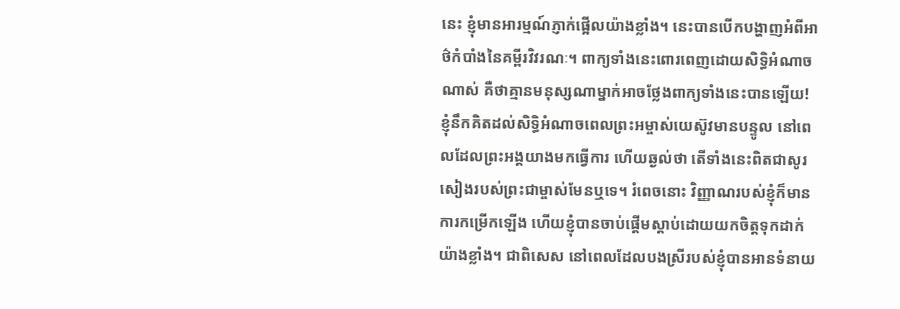នេះ ខ្ញុំមានអារម្មណ៍ភ្ញាក់ផ្អើលយ៉ាងខ្លាំង។ នេះបានបើកបង្ហាញអំពីអាថ៌កំបាំងនៃគម្ពីរវិវរណៈ។ ពាក្យទាំងនេះពោរពេញដោយសិទ្ធិអំណាចណាស់ គឺថាគ្មានមនុស្សណាម្នាក់អាចថ្លែងពាក្យទាំងនេះបានឡើយ! ខ្ញុំនឹកគិតដល់សិទ្ធិអំណាចពេលព្រះអម្ចាស់យេស៊ូវមានបន្ទូល នៅពេលដែលព្រះអង្គយាងមកធ្វើការ ហើយឆ្ងល់ថា តើទាំងនេះពិតជាសូរសៀងរបស់ព្រះជាម្ចាស់មែនឬទេ។ រំពេចនោះ វិញ្ញាណរបស់ខ្ញុំក៏មានការកម្រើកឡើង ហើយខ្ញុំបានចាប់ផ្ដើមស្ដាប់ដោយយកចិត្តទុកដាក់យ៉ាងខ្លាំង។ ជាពិសេស នៅពេលដែលបងស្រីរបស់ខ្ញុំបានអានទំនាយ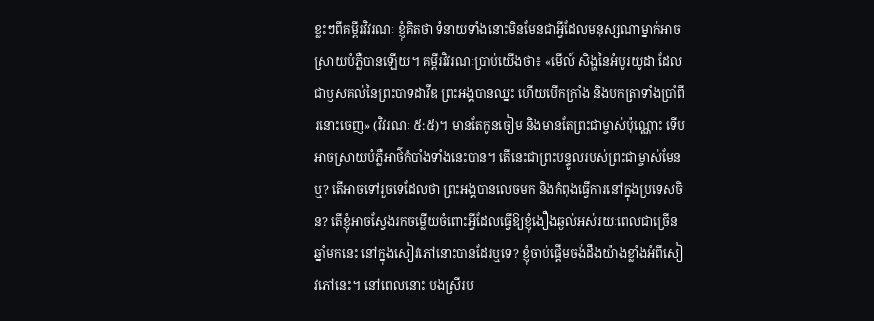ខ្លះៗពីគម្ពីរវិវរណៈ ខ្ញុំគិតថា ទំនាយទាំងនោះមិនមែនជាអ្វីដែលមនុស្សណាម្នាក់អាចស្រាយបំភ្លឺបានឡើយ។ គម្ពីរវិវរណៈប្រាប់យើងថា៖ «មើល៍ សិង្ហនៃអំបូរយូដា ដែលជាឫសគល់នៃព្រះបាទដាវីឌ ព្រះអង្គបានឈ្នះ ហើយបើកក្រាំង និងបកត្រាទាំងប្រាំពីរនោះចេញ» (វិវរណៈ ៥:៥)។ មានតែកូនចៀម និងមានតែព្រះជាម្ចាស់ប៉ុណ្ណោះ ទើបអាចស្រាយបំភ្លឺអាថ៌កំបាំងទាំងនេះបាន។ តើនេះជាព្រះបន្ទូលរបស់ព្រះជាម្ចាស់មែនឬ? តើអាចទៅរួចទេដែលថា ព្រះអង្គបានលេចមក និងកំពុងធ្វើការនៅក្នុងប្រទេសចិន? តើខ្ញុំអាចស្វែងរកចម្លើយចំពោះអ្វីដែលធ្វើឱ្យខ្ញុំងឿងឆ្ងល់អស់រយៈពេលជាច្រើនឆ្នាំមកនេះ នៅក្នុងសៀវភៅនោះបានដែរឬទេ? ខ្ញុំចាប់ផ្ដើមចង់ដឹងយ៉ាងខ្លាំងអំពីសៀវភៅនេះ។ នៅពេលនោះ បងស្រីរប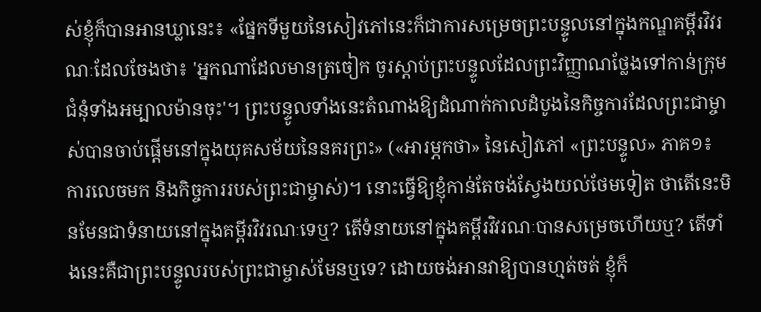ស់ខ្ញុំក៏បានអានឃ្លានេះ៖ «ផ្នែកទីមួយនៃសៀវភៅនេះក៏ជាការសម្រេចព្រះបន្ទូលនៅក្នុងកណ្ឌគម្ពីរវិវរណៈដែលចែងថា៖ 'អ្នកណាដែលមានត្រចៀក ចូរស្ដាប់ព្រះបន្ទូលដែលព្រះវិញ្ញាណថ្លែងទៅកាន់ក្រុមជំនុំទាំងអម្បាលម៉ានចុះ'។ ព្រះបន្ទូលទាំងនេះតំណាងឱ្យដំណាក់កាលដំបូងនៃកិច្ចការដែលព្រះជាម្ចាស់បានចាប់ផ្ដើមនៅក្នុងយុគសម័យនៃនគរព្រះ» («អារម្ភកថា» នៃសៀវភៅ «ព្រះបន្ទូល» ភាគ១៖ ការលេចមក និងកិច្ចការរបស់ព្រះជាម្ចាស់)។ នោះធ្វើឱ្យខ្ញុំកាន់តែចង់ស្វែងយល់ថែមទៀត ថាតើនេះមិនមែនជាទំនាយនៅក្នុងគម្ពីរវិវរណៈទេឬ? តើទំនាយនៅក្នុងគម្ពីរវិវរណៈបានសម្រេចហើយឬ? តើទាំងនេះគឺជាព្រះបន្ទូលរបស់ព្រះជាម្ចាស់មែនឬទេ? ដោយចង់អានវាឱ្យបានហ្មត់ចត់ ខ្ញុំក៏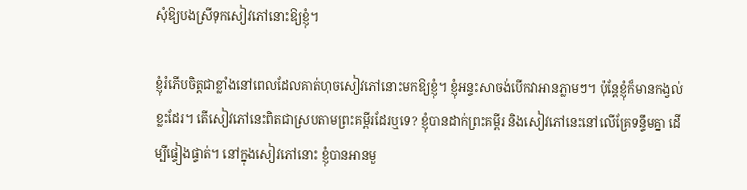សុំឱ្យបងស្រីទុកសៀវភៅនោះឱ្យខ្ញុំ។

ខ្ញុំរំភើបចិត្តជាខ្លាំងនៅពេលដែលគាត់ហុចសៀវភៅនោះមកឱ្យខ្ញុំ។ ខ្ញុំអន្ទះសាចង់បើកវាអានភ្លាមៗ។ ប៉ុន្តែខ្ញុំក៏មានកង្វល់ខ្លះដែរ។ តើសៀវភៅនេះពិតជាស្របតាមព្រះគម្ពីរដែរឬទេ? ខ្ញុំបានដាក់ព្រះគម្ពីរ និងសៀវភៅនេះនៅលើគ្រែទន្ទឹមគ្នា ដើម្បីផ្ទៀងផ្ទាត់។ នៅក្នុងសៀវភៅនោះ ខ្ញុំបានអានមួ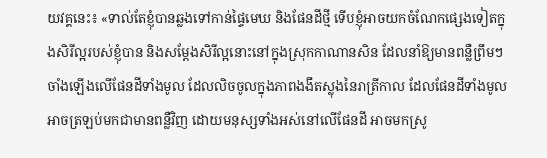យវគ្គនេះ៖ «ទាល់តែខ្ញុំបានឆ្លងទៅកាន់ផ្ទៃមេឃ និងផែនដីថ្មី ទើបខ្ញុំអាចយកចំណែកផ្សេងទៀតក្នុងសិរីល្អរបស់ខ្ញុំបាន និងសម្ដែងសិរីល្អនោះនៅក្នុងស្រុកកាណានសិន ដែលនាំឱ្យមានពន្លឺព្រឹមៗចាំងឡើងលើផែនដីទាំងមូល ដែលលិចចូលក្នុងភាពងងឹតស្លុងនៃរាត្រីកាល ដែលផែនដីទាំងមូលអាចត្រឡប់មកជាមានពន្លឺវិញ ដោយមនុស្សទាំងអស់នៅលើផែនដី អាចមកស្រូ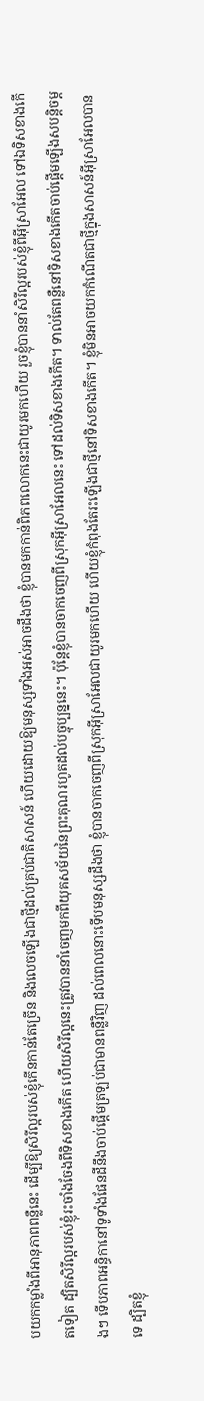បយកកម្លាំងពីអានុភាពពន្លឺនេះ ដើម្បីឱ្យសិរីល្អរបស់ខ្ញុំកើនកាន់តែច្រើន និងលេចឡើងជាថ្មីដល់គ្រប់ជាតិសាសន៍ ហើយដោយឱ្យមនុស្សទាំងអស់អាចដឹងថា ខ្ញុំបានមកកាន់ពិភពលោកនេះជាយូរមកហើយ រួចខ្ញុំបាននាំសិរីល្អរបស់ខ្ញុំពីអ៊ីស្រាអែល ទៅឯទិសខាងកើតទៀត ដ្បិតសិរីល្អរបស់ខ្ញុំរះចាំងចែងពីទិសខាងកើត ហើយសិរីល្អនេះត្រូវបាននាំចេញមកពីយុគសម័យនៃព្រះគុណរហូតដល់បច្ចុប្បន្ននេះ។ ប៉ុន្តែខ្ញុំបានចាកចេញពីស្រុកអ៊ីស្រាអែលនេះ ទៅដល់ទិសខាងកើត។ ទាល់តែពន្លឺនៅទិសខាងកើតចាប់ផ្ដើមឡើងសបន្តិចម្ដងៗ ទើបភាពអន្ធិកានៅទូទាំងផែនដីនឹងចាប់ផ្ដើមត្រឡប់ជាមានពន្លឺវិញ ដល់ពេលនោះទើបមនុស្សដឹងថា ខ្ញុំបានចាកចេញពីស្រុកអ៊ីស្រាអែលជាយូរមកហើយ ហើយខ្ញុំកំពុងតែរះឡើងជាថ្មីនៅទិសខាងកើត។ ខ្ញុំមិនអាចយកកំណើតជាថ្មីក្នុងសាសន៍អ៊ីស្រាអែលបានទេ ដ្បិតខ្ញុំ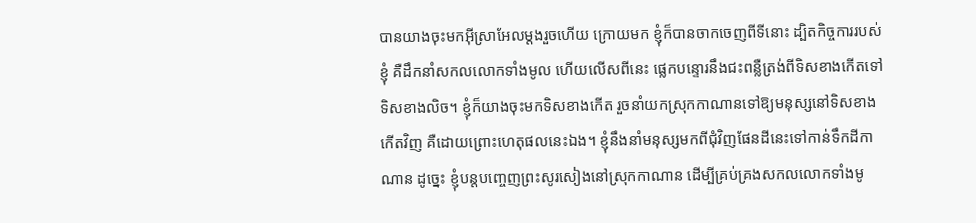បានយាងចុះមកអ៊ីស្រាអែលម្ដងរួចហើយ ក្រោយមក ខ្ញុំក៏បានចាកចេញពីទីនោះ ដ្បិតកិច្ចការរបស់ខ្ញុំ គឺដឹកនាំសកលលោកទាំងមូល ហើយលើសពីនេះ ផ្លេកបន្ទោរនឹងជះពន្លឺត្រង់ពីទិសខាងកើតទៅទិសខាងលិច។ ខ្ញុំក៏យាងចុះមកទិសខាងកើត រួចនាំយកស្រុកកាណានទៅឱ្យមនុស្សនៅទិសខាងកើតវិញ គឺដោយព្រោះហេតុផលនេះឯង។ ខ្ញុំនឹងនាំមនុស្សមកពីជុំវិញផែនដីនេះទៅកាន់ទឹកដីកាណាន ដូច្នេះ ខ្ញុំបន្តបញ្ចេញព្រះសូរសៀងនៅស្រុកកាណាន ដើម្បីគ្រប់គ្រងសកលលោកទាំងមូ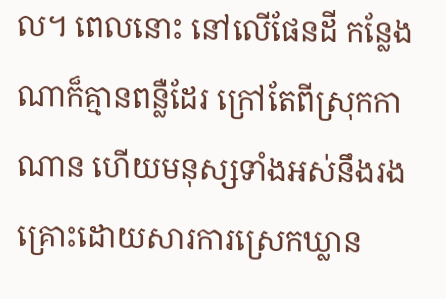ល។ ពេលនោះ នៅលើផែនដី កន្លែងណាក៏គ្មានពន្លឺដែរ ក្រៅតែពីស្រុកកាណាន ហើយមនុស្សទាំងអស់នឹងរងគ្រោះដោយសារការស្រេកឃ្លាន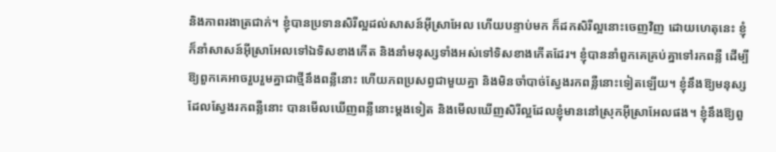និងភាពរងាត្រជាក់។ ខ្ញុំបានប្រទានសិរីល្អដល់សាសន៍អ៊ីស្រាអែល ហើយបន្ទាប់មក ក៏ដកសិរីល្អនោះចេញវិញ ដោយហេតុនេះ ខ្ញុំក៏នាំសាសន៍អ៊ីស្រាអែលទៅឯទិសខាងកើត និងនាំមនុស្សទាំងអស់ទៅទិសខាងកើតដែរ។ ខ្ញុំបាននាំពួកគេគ្រប់គ្នាទៅរកពន្លឺ ដើម្បីឱ្យពួកគេអាចរួបរួមគ្នាជាថ្មីនឹងពន្លឺនោះ ហើយភពប្រសព្វជាមួយគ្នា និងមិនចាំបាច់ស្វែងរកពន្លឺនោះទៀតឡើយ។ ខ្ញុំនឹងឱ្យមនុស្សដែលស្វែងរកពន្លឺនោះ បានមើលឃើញពន្លឺនោះម្ដងទៀត និងមើលឃើញសិរីល្អដែលខ្ញុំមាននៅស្រុកអ៊ីស្រាអែលផង។ ខ្ញុំនឹងឱ្យពួ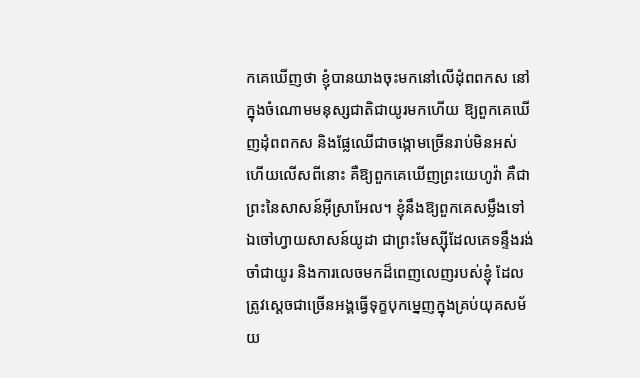កគេឃើញថា ខ្ញុំបានយាងចុះមកនៅលើដុំពពកស នៅក្នុងចំណោមមនុស្សជាតិជាយូរមកហើយ ឱ្យពួកគេឃើញដុំពពកស និងផ្លែឈើជាចង្កោមច្រើនរាប់មិនអស់ ហើយលើសពីនោះ គឺឱ្យពួកគេឃើញព្រះយេហូវ៉ា គឺជាព្រះនៃសាសន៍អ៊ីស្រាអែល។ ខ្ញុំនឹងឱ្យពួកគេសម្លឹងទៅឯចៅហ្វាយសាសន៍យូដា ជាព្រះមែស្ស៊ីដែលគេទន្ទឹងរង់ចាំជាយូរ និងការលេចមកដ៏ពេញលេញរបស់ខ្ញុំ ដែលត្រូវស្ដេចជាច្រើនអង្គធ្វើទុក្ខបុកម្នេញក្នុងគ្រប់យុគសម័យ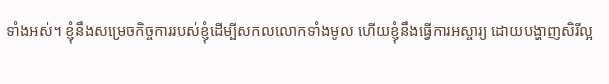ទាំងអស់។ ខ្ញុំនឹងសម្រេចកិច្ចការរបស់ខ្ញុំដើម្បីសកលលោកទាំងមូល ហើយខ្ញុំនឹងធ្វើការអស្ចារ្យ ដោយបង្ហាញសិរីល្អ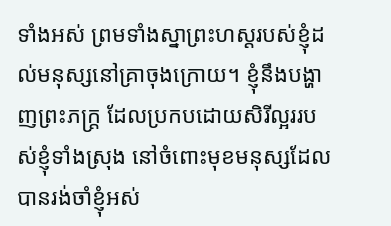ទាំងអស់ ព្រមទាំងស្នាព្រះហស្ដរបស់ខ្ញុំដល់មនុស្សនៅគ្រាចុងក្រោយ។ ខ្ញុំនឹងបង្ហាញព្រះភក្ត្រ ដែលប្រកបដោយសិរីល្អររបស់ខ្ញុំទាំងស្រុង នៅចំពោះមុខមនុស្សដែលបានរង់ចាំខ្ញុំអស់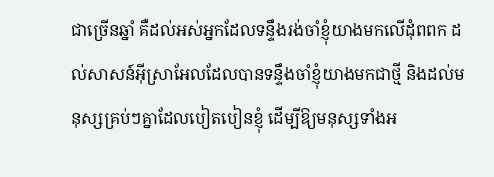ជាច្រើនឆ្នាំ គឺដល់អស់អ្នកដែលទន្ទឹងរង់ចាំខ្ញុំយាងមកលើដុំពពក ដល់សាសន៍អ៊ីស្រាអែលដែលបានទន្ទឹងចាំខ្ញុំយាងមកជាថ្មី និងដល់មនុស្សគ្រប់ៗគ្នាដែលបៀតបៀនខ្ញុំ ដើម្បីឱ្យមនុស្សទាំងអ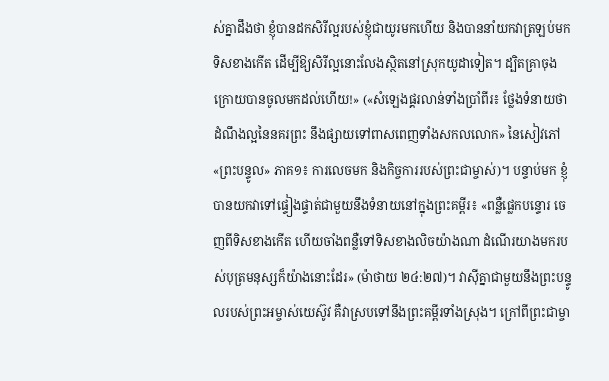ស់គ្នាដឹងថា ខ្ញុំបានដកសិរីល្អរបស់ខ្ញុំជាយូរមកហើយ និងបាននាំយកវាត្រឡប់មកទិសខាងកើត ដើម្បីឱ្យសិរីល្អនោះលែងស្ថិតនៅស្រុកយូដាទៀត។ ដ្បិតគ្រាចុងក្រោយបានចូលមកដល់ហើយ!» («សំឡេងផ្គរលាន់ទាំងប្រាំពីរ៖ ថ្លែងទំនាយថា ដំណឹងល្អនៃនគរព្រះ នឹងផ្សាយទៅពាសពេញទាំងសកលលោក» នៃសៀវភៅ «ព្រះបន្ទូល» ភាគ១៖ ការលេចមក និងកិច្ចការរបស់ព្រះជាម្ចាស់)។ បន្ទាប់មក ខ្ញុំបានយកវាទៅផ្ទៀងផ្ទាត់ជាមួយនឹងទំនាយនៅក្នុងព្រះគម្ពីរ៖ «ពន្លឺផ្លេកបន្ទោរ ចេញពីទិសខាងកើត ហើយចាំងពន្លឺទៅទិសខាងលិចយ៉ាងណា ដំណើរយាងមករបស់បុត្រមនុស្សក៏យ៉ាងនោះដែរ» (ម៉ាថាយ ២៤:២៧)។ វាស៊ីគ្នាជាមួយនឹងព្រះបន្ទូលរបស់ព្រះអម្ចាស់យេស៊ូវ គឺវាស្របទៅនឹងព្រះគម្ពីរទាំងស្រុង។ ក្រៅពីព្រះជាម្ចា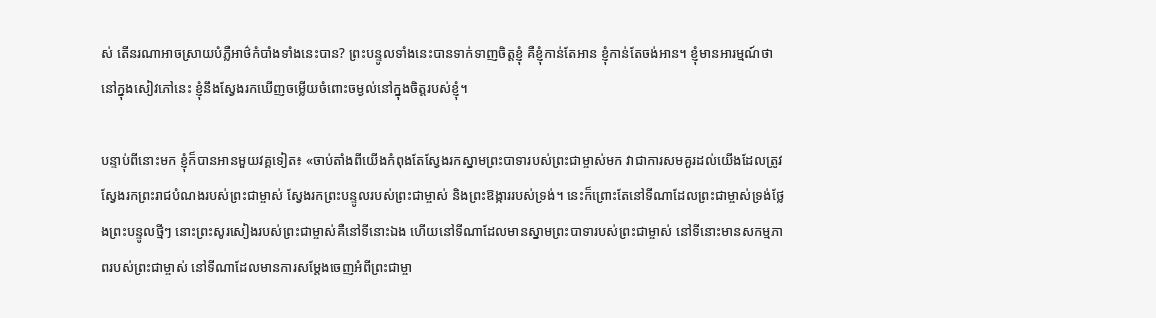ស់ តើនរណាអាចស្រាយបំភ្លឺអាថ៌កំបាំងទាំងនេះបាន? ព្រះបន្ទូលទាំងនេះបានទាក់ទាញចិត្តខ្ញុំ គឺខ្ញុំកាន់តែអាន ខ្ញុំកាន់តែចង់អាន។ ខ្ញុំមានអារម្មណ៍ថា នៅក្នុងសៀវភៅនេះ ខ្ញុំនឹងស្វែងរកឃើញចម្លើយចំពោះចម្ងល់នៅក្នុងចិត្តរបស់ខ្ញុំ។

បន្ទាប់ពីនោះមក ខ្ញុំក៏បានអានមួយវគ្គទៀត៖ «ចាប់តាំងពីយើងកំពុងតែស្វែងរកស្នាមព្រះបាទារបស់ព្រះជាម្ចាស់មក វាជាការសមគួរដល់យើងដែលត្រូវស្វែងរកព្រះរាជបំណងរបស់ព្រះជាម្ចាស់ ស្វែងរកព្រះបន្ទូលរបស់ព្រះជាម្ចាស់ និងព្រះឱង្ការរបស់ទ្រង់។ នេះក៏ព្រោះតែនៅទីណាដែលព្រះជាម្ចាស់ទ្រង់ថ្លែងព្រះបន្ទូលថ្មីៗ នោះព្រះសូរសៀងរបស់ព្រះជាម្ចាស់គឺនៅទីនោះឯង ហើយនៅទីណាដែលមានស្នាមព្រះបាទារបស់ព្រះជាម្ចាស់ នៅទីនោះមានសកម្មភាពរបស់ព្រះជាម្ចាស់ នៅទីណាដែលមានការសម្តែងចេញអំពីព្រះជាម្ចា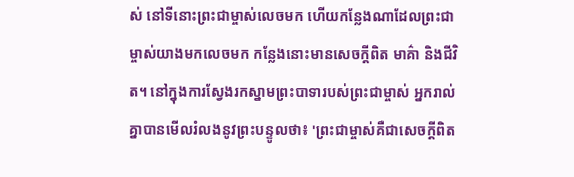ស់ នៅទីនោះព្រះជាម្ចាស់លេចមក ហើយកន្លែងណាដែលព្រះជាម្ចាស់យាងមកលេចមក កន្លែងនោះមានសេចក្ដីពិត មាគ៌ា និងជីវិត។ នៅក្នុងការស្វែងរកស្នាមព្រះបាទារបស់ព្រះជាម្ចាស់ អ្នករាល់គ្នាបានមើលរំលងនូវព្រះបន្ទូលថា៖ 'ព្រះជាម្ចាស់គឺជាសេចក្តីពិត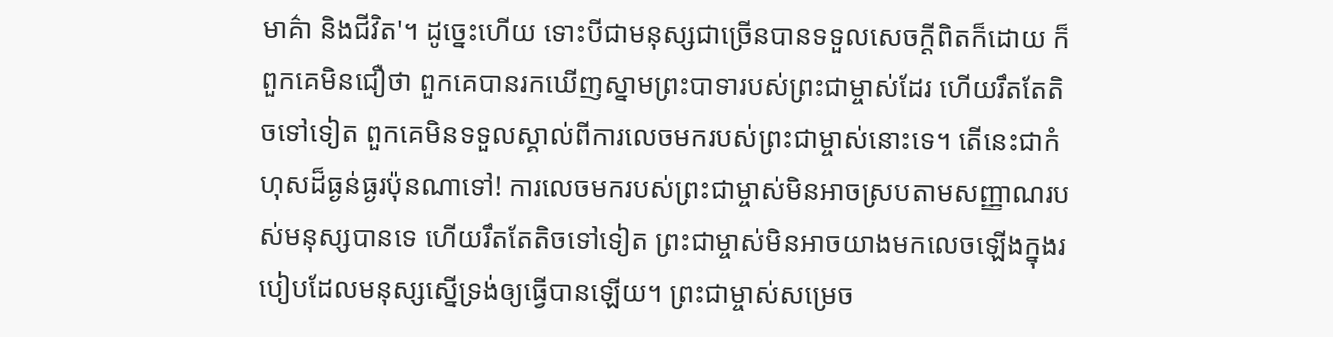មាគ៌ា និងជីវិត'។ ដូច្នេះហើយ ទោះបីជាមនុស្សជាច្រើនបានទទួលសេចក្តីពិតក៏ដោយ ក៏ពួកគេមិនជឿថា ពួកគេបានរកឃើញស្នាមព្រះបាទារបស់ព្រះជាម្ចាស់ដែរ ហើយរឹតតែតិចទៅទៀត ពួកគេមិនទទួលស្គាល់ពីការលេចមករបស់ព្រះជាម្ចាស់នោះទេ។ តើនេះជាកំហុសដ៏ធ្ងន់ធ្ងរប៉ុនណាទៅ! ការលេចមករបស់ព្រះជាម្ចាស់មិនអាចស្របតាមសញ្ញាណរបស់មនុស្សបានទេ ហើយរឹតតែតិចទៅទៀត ព្រះជាម្ចាស់មិនអាចយាងមកលេចឡើងក្នុងរបៀបដែលមនុស្សស្នើទ្រង់ឲ្យធ្វើបានឡើយ។ ព្រះជាម្ចាស់សម្រេច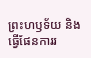ព្រះហឫទ័យ និងធ្វើផែនការរ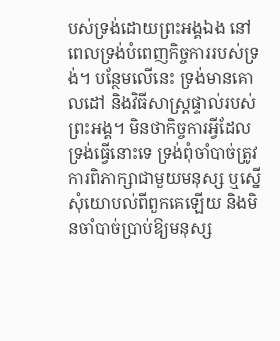បស់ទ្រង់ដោយព្រះអង្គឯង នៅពេលទ្រង់បំពេញកិច្ចការរបស់ទ្រង់។ បន្ថែមលើនេះ ទ្រង់មានគោលដៅ និងវិធីសាស្រ្តផ្ទាល់របស់ព្រះអង្គ។ មិនថាកិច្ចការអ្វីដែលទ្រង់ធ្វើនោះទេ ទ្រង់ពុំចាំបាច់ត្រូវការពិភាក្សាជាមួយមនុស្ស ឬស្នើសុំយោបល់ពីពួកគេឡើយ និងមិនចាំបាច់ប្រាប់ឱ្យមនុស្ស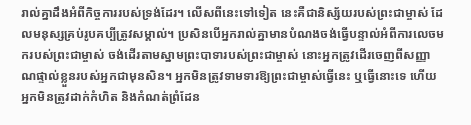រាល់គ្នាដឹងអំពីកិច្ចការរបស់ទ្រង់ដែរ។ លើសពីនេះទៅទៀត នេះគឺជានិស្ស័យរបស់ព្រះជាម្ចាស់ ដែលមនុស្សគ្រប់រូបគប្បីត្រូវសម្គាល់។ ប្រសិនបើអ្នករាល់គ្នាមានបំណងចង់ធ្វើបន្ទាល់អំពីការលេចមករបស់ព្រះជាម្ចាស់ ចង់ដើរតាមស្នាមព្រះបាទារបស់ព្រះជាម្ចាស់ នោះអ្នកត្រូវដើរចេញពីសញ្ញាណផ្ទាល់ខ្លួនរបស់អ្នកជាមុនសិន។ អ្នកមិនត្រូវទាមទារឱ្យព្រះជាម្ចាស់ធ្វើនេះ ឬធ្វើនោះទេ ហើយអ្នកមិនត្រូវដាក់កំហិត និងកំណត់ព្រំដែន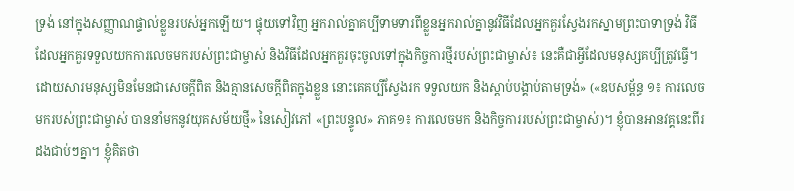ទ្រង់ នៅក្នុងសញ្ញាណផ្ទាល់ខ្លួនរបស់អ្នកឡើយ។ ផ្ទុយទៅវិញ អ្នករាល់គ្នាគប្បីទាមទារពីខ្លួនអ្នករាល់គ្នានូវវិធីដែលអ្នកគួរស្វែងរកស្នាមព្រះបាទាទ្រង់ វិធីដែលអ្នកគួរទទួលយកការលេចមករបស់ព្រះជាម្ចាស់ និងវិធីដែលអ្នកគួរចុះចូលទៅក្នុងកិច្ចការថ្មីរបស់ព្រះជាម្ចាស់៖ នេះគឺជាអ្វីដែលមនុស្សគប្បីត្រូវធ្វើ។ ដោយសារមនុស្សមិនមែនជាសេចក្តីពិត និងគ្មានសេចក្តីពិតក្នុងខ្លួន នោះគេគប្បីស្វែងរក ទទួលយក និងស្ដាប់បង្គាប់តាមទ្រង់» («ឧបសម្ព័ន្ធ ១៖ ការលេចមករបស់ព្រះជាម្ចាស់ បាននាំមកនូវយុគសម័យថ្មី» នៃសៀវភៅ «ព្រះបន្ទូល» ភាគ១៖ ការលេចមក និងកិច្ចការរបស់ព្រះជាម្ចាស់)។ ខ្ញុំបានអានវគ្គនេះពីរដងជាប់ៗគ្នា។ ខ្ញុំគិតថា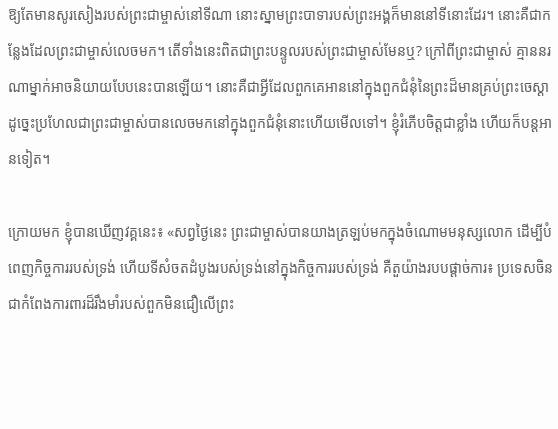ឱ្យតែមានសូរសៀងរបស់ព្រះជាម្ចាស់នៅទីណា នោះស្នាមព្រះបាទារបស់ព្រះអង្គក៏មាននៅទីនោះដែរ។ នោះគឺជាកន្លែងដែលព្រះជាម្ចាស់លេចមក។ តើទាំងនេះពិតជាព្រះបន្ទូលរបស់ព្រះជាម្ចាស់មែនឬ? ក្រៅពីព្រះជាម្ចាស់ គ្មាននរណាម្នាក់អាចនិយាយបែបនេះបានឡើយ។ នោះគឺជាអ្វីដែលពួកគេអាននៅក្នុងពួកជំនុំនៃព្រះដ៏មានគ្រប់ព្រះចេស្ដា ដូច្នេះប្រហែលជាព្រះជាម្ចាស់បានលេចមកនៅក្នុងពួកជំនុំនោះហើយមើលទៅ។ ខ្ញុំរំភើបចិត្តជាខ្លាំង ហើយក៏បន្តអានទៀត។

ក្រោយមក ខ្ញុំបានឃើញវគ្គនេះ៖ «សព្វថ្ងៃនេះ ព្រះជាម្ចាស់បានយាងត្រឡប់មកក្នុងចំណោមមនុស្សលោក ដើម្បីបំពេញកិច្ចការរបស់ទ្រង់ ហើយទីសំចតដំបូងរបស់ទ្រង់នៅក្នុងកិច្ចការរបស់ទ្រង់ គឺតួយ៉ាងរបបផ្ដាច់ការ៖ ប្រទេសចិនជាកំពែងការពារដ៏រឹងមាំរបស់ពួកមិនជឿលើព្រះ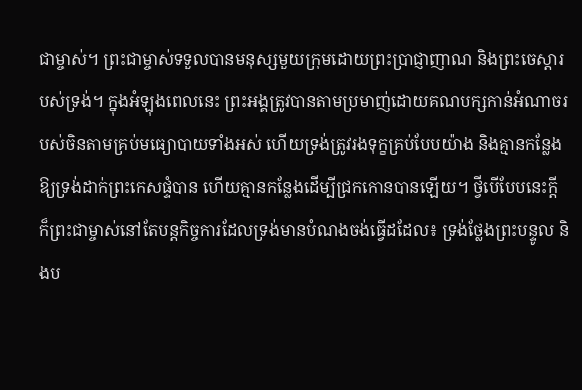ជាម្ចាស់។ ព្រះជាម្ចាស់ទទួលបានមនុស្សមួយក្រុមដោយព្រះប្រាជ្ញាញាណ និងព្រះចេស្ដារបស់ទ្រង់។ ក្នុងអំឡុងពេលនេះ ព្រះអង្គត្រូវបានតាមប្រមាញ់ដោយគណបក្សកាន់អំណាចរបស់ចិនតាមគ្រប់មធ្យោបាយទាំងអស់ ហើយទ្រង់ត្រូវរងទុក្ខគ្រប់បែបយ៉ាង និងគ្មានកន្លែងឱ្យទ្រង់ដាក់ព្រះកេសផ្ទំបាន ហើយគ្មានកន្លែងដើម្បីជ្រកកោនបានឡើយ។ ថ្វីបើបែបនេះក្ដី ក៏ព្រះជាម្ចាស់នៅតែបន្តកិច្ចការដែលទ្រង់មានបំណងចង់ធ្វើដដែល៖ ទ្រង់ថ្លែងព្រះបន្ទូល និងប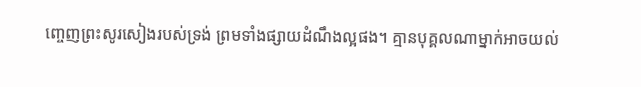ញ្ចេញព្រះសូរសៀងរបស់ទ្រង់ ព្រមទាំងផ្សាយដំណឹងល្អផង។ គ្មានបុគ្គលណាម្នាក់អាចយល់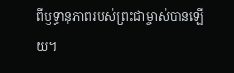ពីឫទ្ធានុភាពរបស់ព្រះជាម្ចាស់បានឡើយ។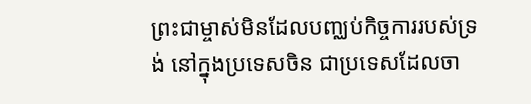ព្រះជាម្ចាស់មិនដែលបញ្ឈប់កិច្ចការរបស់ទ្រង់ នៅក្នុងប្រទេសចិន ជាប្រទេសដែលចា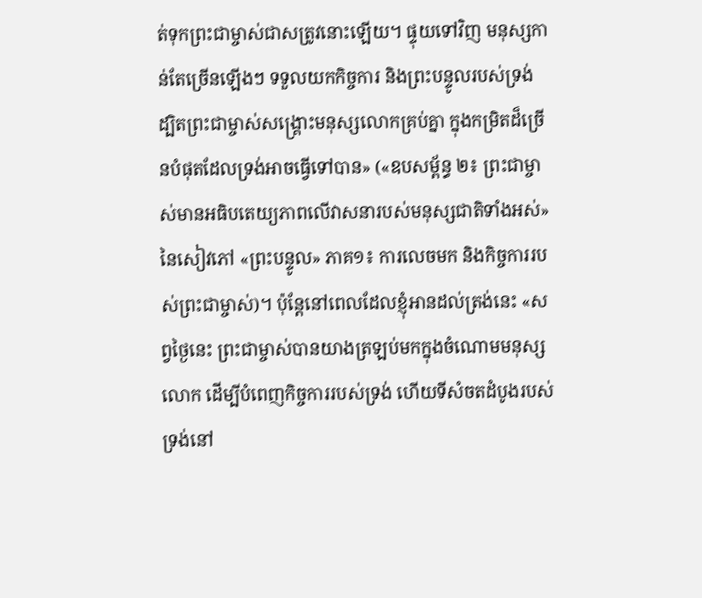ត់ទុកព្រះជាម្ចាស់ជាសត្រូវនោះឡើយ។ ផ្ទុយទៅវិញ មនុស្សកាន់តែច្រើនឡើងៗ ទទួលយកកិច្ចការ និងព្រះបន្ទូលរបស់ទ្រង់ ដ្បិតព្រះជាម្ចាស់សង្គ្រោះមនុស្សលោកគ្រប់គ្នា ក្នុងកម្រិតដ៏ច្រើនបំផុតដែលទ្រង់អាចធ្វើទៅបាន» («ឧបសម្ព័ន្ធ ២៖ ព្រះជាម្ចាស់មានអធិបតេយ្យភាពលើវាសនារបស់មនុស្សជាតិទាំងអស់» នៃសៀវភៅ «ព្រះបន្ទូល» ភាគ១៖ ការលេចមក និងកិច្ចការរបស់ព្រះជាម្ចាស់)។ ប៉ុន្តែនៅពេលដែលខ្ញុំអានដល់ត្រង់នេះ «សព្វថ្ងៃនេះ ព្រះជាម្ចាស់បានយាងត្រឡប់មកក្នុងចំណោមមនុស្សលោក ដើម្បីបំពេញកិច្ចការរបស់ទ្រង់ ហើយទីសំចតដំបូងរបស់ទ្រង់នៅ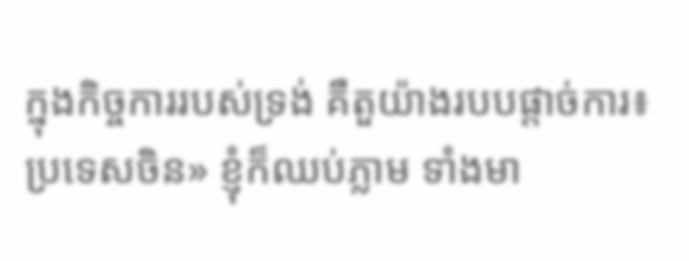ក្នុងកិច្ចការរបស់ទ្រង់ គឺតួយ៉ាងរបបផ្ដាច់ការ៖ ប្រទេសចិន» ខ្ញុំក៏ឈប់ភ្លាម ទាំងមា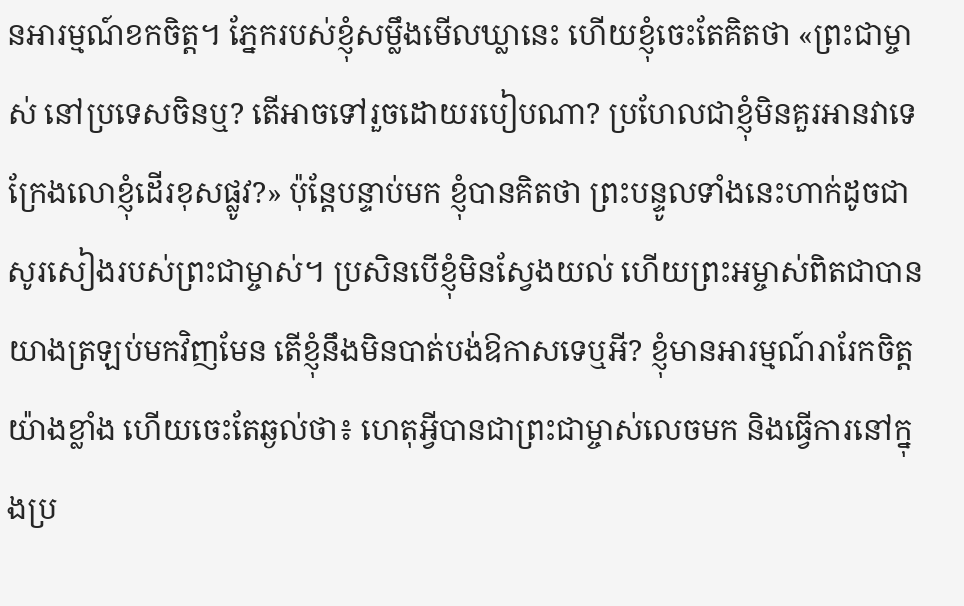នអារម្មណ៍ខកចិត្ត។ ភ្នែករបស់ខ្ញុំសម្លឹងមើលឃ្លានេះ ហើយខ្ញុំចេះតែគិតថា «ព្រះជាម្ចាស់ នៅប្រទេសចិនឬ? តើអាចទៅរួចដោយរបៀបណា? ប្រហែលជាខ្ញុំមិនគួរអានវាទេ ក្រែងលោខ្ញុំដើរខុសផ្លូវ?» ប៉ុន្តែបន្ទាប់មក ខ្ញុំបានគិតថា ព្រះបន្ទូលទាំងនេះហាក់ដូចជាសូរសៀងរបស់ព្រះជាម្ចាស់។ ប្រសិនបើខ្ញុំមិនស្វែងយល់ ហើយព្រះអម្ចាស់ពិតជាបានយាងត្រឡប់មកវិញមែន តើខ្ញុំនឹងមិនបាត់បង់ឱកាសទេឬអី? ខ្ញុំមានអារម្មណ៍រារែកចិត្តយ៉ាងខ្លាំង ហើយចេះតែឆ្ងល់ថា៖ ហេតុអ្វីបានជាព្រះជាម្ចាស់លេចមក និងធ្វើការនៅក្នុងប្រ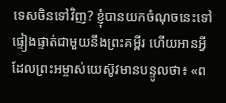ទេសចិនទៅវិញ? ខ្ញុំបានយកចំណុចនេះទៅផ្ទៀងផ្ទាត់ជាមួយនឹងព្រះគម្ពីរ ហើយអានអ្វីដែលព្រះអម្ចាស់យេស៊ូវមានបន្ទូលថា៖ «ព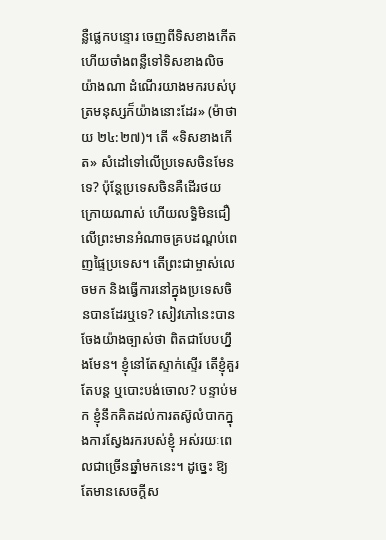ន្លឺផ្លេកបន្ទោរ ចេញពីទិសខាងកើត ហើយចាំងពន្លឺទៅទិសខាងលិចយ៉ាងណា ដំណើរយាងមករបស់បុត្រមនុស្សក៏យ៉ាងនោះដែរ» (ម៉ាថាយ ២៤:២៧)។ តើ «ទិសខាងកើត» សំដៅទៅលើប្រទេសចិនមែនទេ? ប៉ុន្តែប្រទេសចិនគឺដើរថយក្រោយណាស់ ហើយលទ្ធិមិនជឿលើព្រះមានអំណាចគ្របដណ្ដប់ពេញផ្ទៃប្រទេស។ តើព្រះជាម្ចាស់លេចមក និងធ្វើការនៅក្នុងប្រទេសចិនបានដែរឬទេ? សៀវភៅនេះបានចែងយ៉ាងច្បាស់ថា ពិតជាបែបហ្នឹងមែន។ ខ្ញុំនៅតែស្ទាក់ស្ទើរ តើខ្ញុំគួរតែបន្ត ឬបោះបង់ចោល? បន្ទាប់មក ខ្ញុំនឹកគិតដល់ការតស៊ូលំបាកក្នុងការស្វែងរករបស់ខ្ញុំ អស់រយៈពេលជាច្រើនឆ្នាំមកនេះ។ ដូច្នេះ ឱ្យតែមានសេចក្ដីស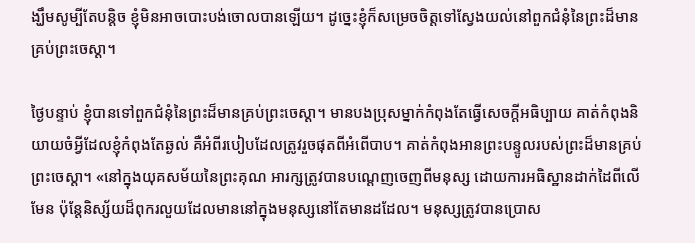ង្ឃឹមសូម្បីតែបន្តិច ខ្ញុំមិនអាចបោះបង់ចោលបានឡើយ។ ដូច្នេះខ្ញុំក៏សម្រេចចិត្តទៅស្វែងយល់នៅពួកជំនុំនៃព្រះដ៏មានគ្រប់ព្រះចេស្ដា។

ថ្ងៃបន្ទាប់ ខ្ញុំបានទៅពួកជំនុំនៃព្រះដ៏មានគ្រប់ព្រះចេស្ដា។ មានបងប្រុសម្នាក់កំពុងតែធ្វើសេចក្តីអធិប្បាយ គាត់កំពុងនិយាយចំអ្វីដែលខ្ញុំកំពុងតែឆ្ងល់ គឺអំពីរបៀបដែលត្រូវរួចផុតពីអំពើបាប។ គាត់កំពុងអានព្រះបន្ទូលរបស់ព្រះដ៏មានគ្រប់ព្រះចេស្ដា។ «នៅក្នុងយុគសម័យនៃព្រះគុណ អារក្សត្រូវបានបណ្ដេញចេញពីមនុស្ស ដោយការអធិស្ឋានដាក់ដៃពីលើមែន ប៉ុន្តែនិស្ស័យដ៏ពុករលួយដែលមាននៅក្នុងមនុស្សនៅតែមានដដែល។ មនុស្សត្រូវបានប្រោស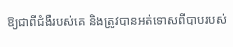ឱ្យជាពីជំងឺរបស់គេ និងត្រូវបានអត់ទោសពីបាបរបស់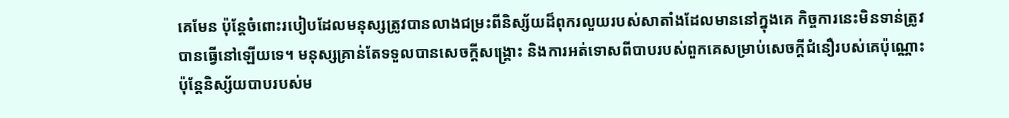គេមែន ប៉ុន្តែចំពោះរបៀបដែលមនុស្សត្រូវបានលាងជម្រះពីនិស្ស័យដ៏ពុករលួយរបស់សាតាំងដែលមាននៅក្នុងគេ កិច្ចការនេះមិនទាន់ត្រូវបានធ្វើនៅឡើយទេ។ មនុស្សគ្រាន់តែទទួលបានសេចក្ដីសង្រ្គោះ និងការអត់ទោសពីបាបរបស់ពួកគេសម្រាប់សេចក្តីជំនឿរបស់គេប៉ុណ្ណោះ ប៉ុន្តែនិស្ស័យបាបរបស់ម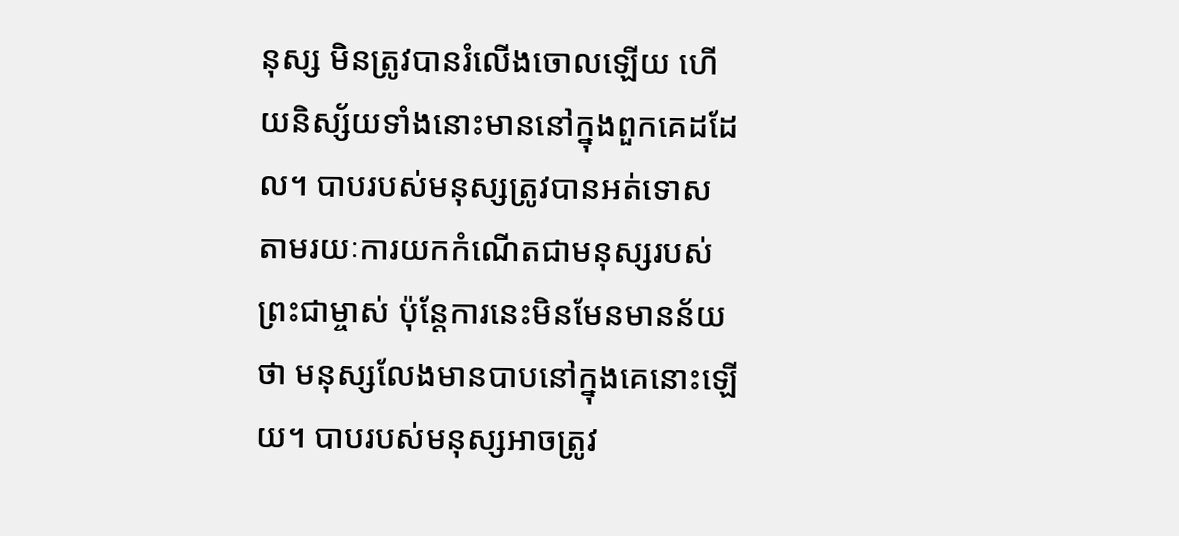នុស្ស មិនត្រូវបានរំលើងចោលឡើយ ហើយនិស្ស័យទាំងនោះមាននៅក្នុងពួកគេដដែល។ បាបរបស់មនុស្សត្រូវបានអត់ទោស តាមរយៈការយកកំណើតជាមនុស្សរបស់ព្រះជាម្ចាស់ ប៉ុន្តែការនេះមិនមែនមានន័យថា មនុស្សលែងមានបាបនៅក្នុងគេនោះឡើយ។ បាបរបស់មនុស្សអាចត្រូវ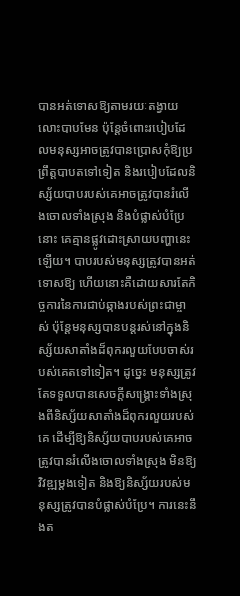បានអត់ទោសឱ្យតាមរយៈតង្វាយលោះបាបមែន ប៉ុន្តែចំពោះរបៀបដែលមនុស្សអាចត្រូវបានប្រោសកុំឱ្យប្រព្រឹត្តបាបតទៅទៀត និងរបៀបដែលនិស្ស័យបាបរបស់គេអាចត្រូវបានរំលើងចោលទាំងស្រុង និងបំផ្លាស់បំប្រែនោះ គេគ្មានផ្លូវដោះស្រាយបញ្ហានេះឡើយ។ បាបរបស់មនុស្សត្រូវបានអត់ទោសឱ្យ ហើយនោះគឺដោយសារតែកិច្ចការនៃការជាប់ឆ្កាងរបស់ព្រះជាម្ចាស់ ប៉ុន្តែមនុស្សបានបន្តរស់នៅក្នុងនិស្ស័យសាតាំងដ៏ពុករលួយបែបចាស់របស់គេតទៅទៀត។ ដូច្នេះ មនុស្សត្រូវតែទទួលបានសេចក្ដីសង្រ្គោះទាំងស្រុងពីនិស្ស័យសាតាំងដ៏ពុករលួយរបស់គេ ដើម្បីឱ្យនិស្ស័យបាបរបស់គេអាចត្រូវបានរំលើងចោលទាំងស្រុង មិនឱ្យវិវឌ្ឍម្ដងទៀត និងឱ្យនិស្ស័យរបស់មនុស្សត្រូវបានបំផ្លាស់បំប្រែ។ ការនេះនឹងត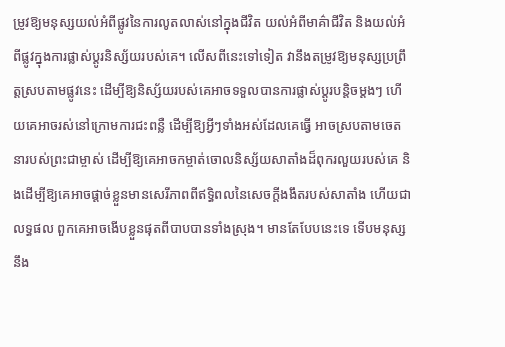ម្រូវឱ្យមនុស្សយល់អំពីផ្លូវនៃការលូតលាស់នៅក្នុងជីវិត យល់អំពីមាគ៌ាជីវិត និងយល់អំពីផ្លូវក្នុងការផ្លាស់ប្ដូរនិស្ស័យរបស់គេ។ លើសពីនេះទៅទៀត វានឹងតម្រូវឱ្យមនុស្សប្រព្រឹត្តស្របតាមផ្លូវនេះ ដើម្បីឱ្យនិស្ស័យរបស់គេអាចទទួលបានការផ្លាស់ប្ដូរបន្ដិចម្ដងៗ ហើយគេអាចរស់នៅក្រោមការជះពន្លឺ ដើម្បីឱ្យអ្វីៗទាំងអស់ដែលគេធ្វើ អាចស្របតាមចេតនារបស់ព្រះជាម្ចាស់ ដើម្បីឱ្យគេអាចកម្ចាត់ចោលនិស្ស័យសាតាំងដ៏ពុករលួយរបស់គេ និងដើម្បីឱ្យគេអាចផ្ដាច់ខ្លួនមានសេរីភាពពីឥទ្ធិពលនៃសេចក្តីងងឹតរបស់សាតាំង ហើយជាលទ្ធផល ពួកគេអាចងើបខ្លួនផុតពីបាបបានទាំងស្រុង។ មានតែបែបនេះទេ ទើបមនុស្សនឹង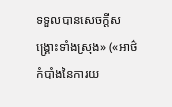ទទួលបានសេចក្តីសង្រ្គោះទាំងស្រុង» («អាថ៌កំបាំងនៃការយ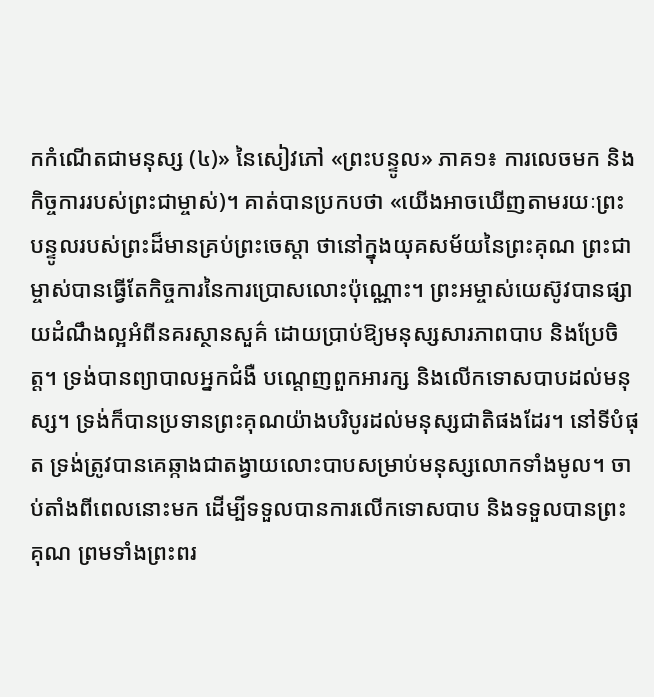កកំណើតជាមនុស្ស (៤)» នៃសៀវភៅ «ព្រះបន្ទូល» ភាគ១៖ ការលេចមក និងកិច្ចការរបស់ព្រះជាម្ចាស់)។ គាត់បានប្រកបថា «យើងអាចឃើញតាមរយៈព្រះបន្ទូលរបស់ព្រះដ៏មានគ្រប់ព្រះចេស្ដា ថានៅក្នុងយុគសម័យនៃព្រះគុណ ព្រះជាម្ចាស់បានធ្វើតែកិច្ចការនៃការប្រោសលោះប៉ុណ្ណោះ។ ព្រះអម្ចាស់យេស៊ូវបានផ្សាយដំណឹងល្អអំពីនគរស្ថានសួគ៌ ដោយប្រាប់ឱ្យមនុស្សសារភាពបាប និងប្រែចិត្ត។ ទ្រង់បានព្យាបាលអ្នកជំងឺ បណ្ដេញពួកអារក្ស និងលើកទោសបាបដល់មនុស្ស។ ទ្រង់ក៏បានប្រទានព្រះគុណយ៉ាងបរិបូរដល់មនុស្សជាតិផងដែរ។ នៅទីបំផុត ទ្រង់ត្រូវបានគេឆ្កាងជាតង្វាយលោះបាបសម្រាប់មនុស្សលោកទាំងមូល។ ចាប់តាំងពីពេលនោះមក ដើម្បីទទួលបានការលើកទោសបាប និងទទួលបានព្រះគុណ ព្រមទាំងព្រះពរ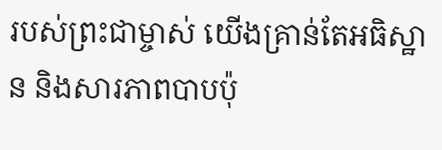របស់ព្រះជាម្ចាស់ យើងគ្រាន់តែអធិស្ឋាន និងសារភាពបាបប៉ុ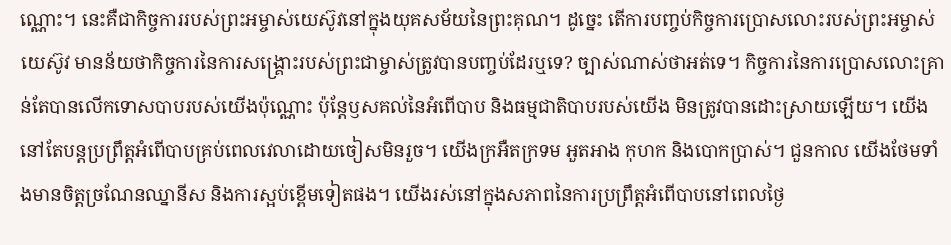ណ្ណោះ។ នេះគឺជាកិច្ចការរបស់ព្រះអម្ចាស់យេស៊ូវនៅក្នុងយុគសម័យនៃព្រះគុណ។ ដូច្នេះ តើការបញ្ចប់កិច្ចការប្រោសលោះរបស់ព្រះអម្ចាស់យេស៊ូវ មានន័យថាកិច្ចការនៃការសង្គ្រោះរបស់ព្រះជាម្ចាស់ត្រូវបានបញ្ចប់ដែរឬទេ? ច្បាស់ណាស់ថាអត់ទេ។ កិច្ចការនៃការប្រោសលោះគ្រាន់តែបានលើកទោសបាបរបស់យើងប៉ុណ្ណោះ ប៉ុន្តែឫសគល់នៃអំពើបាប និងធម្មជាតិបាបរបស់យើង មិនត្រូវបានដោះស្រាយឡើយ។ យើងនៅតែបន្តប្រព្រឹត្តអំពើបាបគ្រប់ពេលវេលាដោយចៀសមិនរួច។ យើងក្រអឺតក្រទម អួតអាង កុហក និងបោកប្រាស់។ ជួនកាល យើងថែមទាំងមានចិត្តច្រណែនឈ្នានីស និងការស្អប់ខ្ពើមទៀតផង។ យើងរស់នៅក្នុងសភាពនៃការប្រព្រឹត្តអំពើបាបនៅពេលថ្ងៃ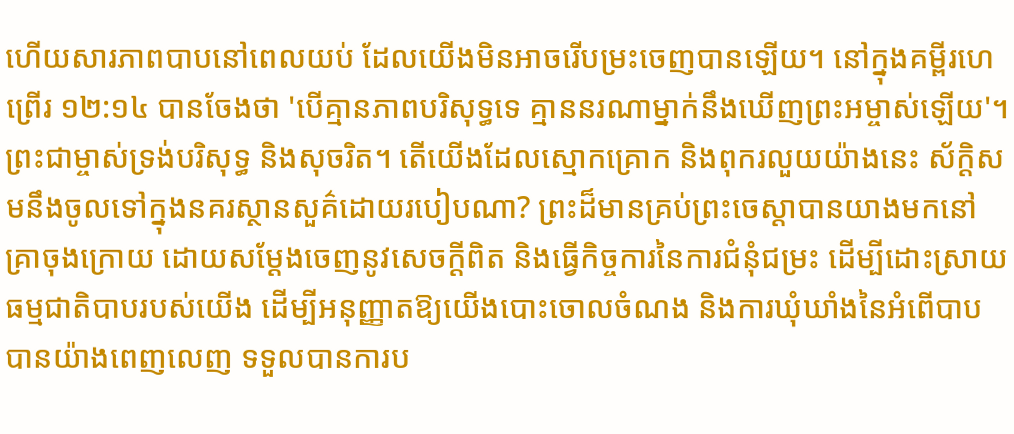ហើយសារភាពបាបនៅពេលយប់ ដែលយើងមិនអាចរើបម្រះចេញបានឡើយ។ នៅក្នុងគម្ពីរហេព្រើរ ១២:១៤ បានចែងថា 'បើគ្មានភាពបរិសុទ្ធទេ គ្មាននរណាម្នាក់នឹងឃើញព្រះអម្ចាស់ឡើយ'។ ព្រះជាម្ចាស់ទ្រង់បរិសុទ្ធ និងសុចរិត។ តើយើងដែលស្មោកគ្រោក និងពុករលួយយ៉ាងនេះ ស័ក្ដិសមនឹងចូលទៅក្នុងនគរស្ថានសួគ៌ដោយរបៀបណា? ព្រះដ៏មានគ្រប់ព្រះចេស្ដាបានយាងមកនៅគ្រាចុងក្រោយ ដោយសម្ដែងចេញនូវសេចក្ដីពិត និងធ្វើកិច្ចការនៃការជំនុំជម្រះ ដើម្បីដោះស្រាយធម្មជាតិបាបរបស់យើង ដើម្បីអនុញ្ញាតឱ្យយើងបោះចោលចំណង និងការឃុំឃាំងនៃអំពើបាបបានយ៉ាងពេញលេញ ទទួលបានការប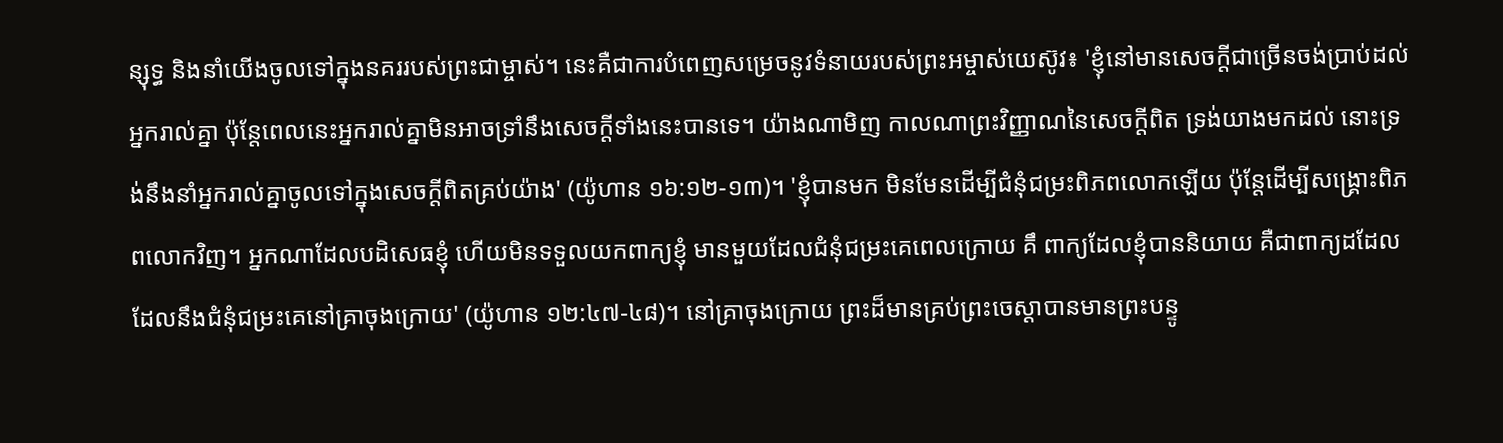ន្សុទ្ធ និងនាំយើងចូលទៅក្នុងនគររបស់ព្រះជាម្ចាស់។ នេះគឺជាការបំពេញសម្រេចនូវទំនាយរបស់ព្រះអម្ចាស់យេស៊ូវ៖ 'ខ្ញុំនៅមានសេចក្ដីជាច្រើនចង់ប្រាប់ដល់អ្នករាល់គ្នា ប៉ុន្តែពេលនេះអ្នករាល់គ្នាមិនអាចទ្រាំនឹងសេចក្ដីទាំងនេះបានទេ។ យ៉ាងណាមិញ កាលណាព្រះវិញ្ញាណនៃសេចក្ដីពិត ទ្រង់យាងមកដល់ នោះទ្រង់នឹងនាំអ្នករាល់គ្នាចូលទៅក្នុងសេចក្ដីពិតគ្រប់យ៉ាង' (យ៉ូហាន ១៦:១២-១៣)។ 'ខ្ញុំបានមក មិនមែនដើម្បីជំនុំជម្រះពិភពលោកឡើយ ប៉ុន្តែដើម្បីសង្រ្គោះពិភពលោកវិញ។ អ្នកណាដែលបដិសេធខ្ញុំ ហើយមិនទទួលយកពាក្យខ្ញុំ មានមួយដែលជំនុំជម្រះគេពេលក្រោយ គឹ ពាក្យដែលខ្ញុំបាននិយាយ គឺជាពាក្យដដែលដែលនឹងជំនុំជម្រះគេនៅគ្រាចុងក្រោយ' (យ៉ូហាន ១២:៤៧-៤៨)។ នៅគ្រាចុងក្រោយ ព្រះដ៏មានគ្រប់ព្រះចេស្ដាបានមានព្រះបន្ទូ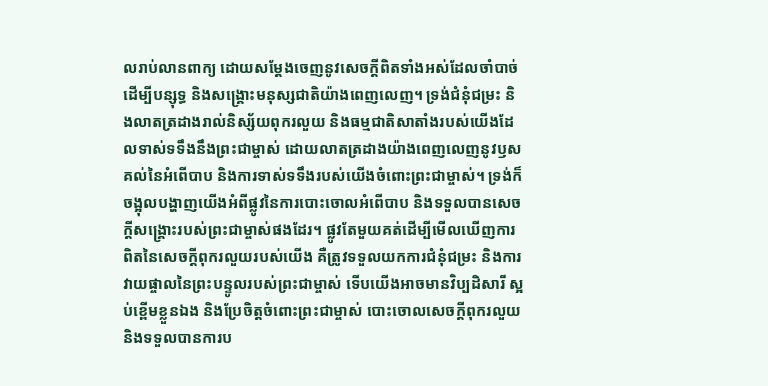លរាប់លានពាក្យ ដោយសម្ដែងចេញនូវសេចក្ដីពិតទាំងអស់ដែលចាំបាច់ ដើម្បីបន្សុទ្ធ និងសង្គ្រោះមនុស្សជាតិយ៉ាងពេញលេញ។ ទ្រង់ជំនុំជម្រះ និងលាតត្រដាងរាល់និស្ស័យពុករលួយ និងធម្មជាតិសាតាំងរបស់យើងដែលទាស់ទទឹងនឹងព្រះជាម្ចាស់ ដោយលាតត្រដាងយ៉ាងពេញលេញនូវឫសគល់នៃអំពើបាប និងការទាស់ទទឹងរបស់យើងចំពោះព្រះជាម្ចាស់។ ទ្រង់ក៏ចង្អុលបង្ហាញយើងអំពីផ្លូវនៃការបោះចោលអំពើបាប និងទទួលបានសេចក្ដីសង្គ្រោះរបស់ព្រះជាម្ចាស់ផងដែរ។ ផ្លូវតែមួយគត់ដើម្បីមើលឃើញការពិតនៃសេចក្ដីពុករលួយរបស់យើង គឺត្រូវទទួលយកការជំនុំជម្រះ និងការវាយផ្ចាលនៃព្រះបន្ទូលរបស់ព្រះជាម្ចាស់ ទើបយើងអាចមានវិប្បដិសារី ស្អប់ខ្ពើមខ្លួនឯង និងប្រែចិត្តចំពោះព្រះជាម្ចាស់ បោះចោលសេចក្ដីពុករលួយ និងទទួលបានការប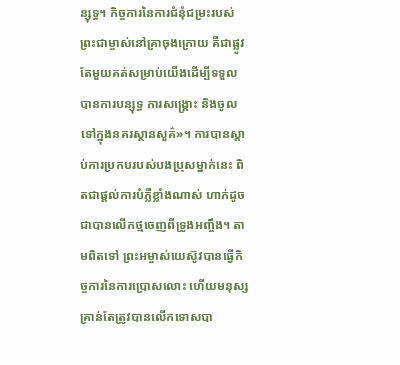ន្សុទ្ធ។ កិច្ចការនៃការជំនុំជម្រះរបស់ព្រះជាម្ចាស់នៅគ្រាចុងក្រោយ គឺជាផ្លូវតែមួយគត់សម្រាប់យើងដើម្បីទទួលបានការបន្សុទ្ធ ការសង្គ្រោះ និងចូលទៅក្នុងនគរស្ថានសួគ៌»។ ការបានស្ដាប់ការប្រកបរបស់បងប្រុសម្នាក់នេះ ពិតជាផ្តល់ការបំភ្លឺខ្លាំងណាស់ ហាក់ដូចជាបានលើកថ្មចេញពីទ្រូងអញ្ចឹង។ តាមពិតទៅ ព្រះអម្ចាស់យេស៊ូវបានធ្វើកិច្ចការនៃការប្រោសលោះ ហើយមនុស្សគ្រាន់តែត្រូវបានលើកទោសបា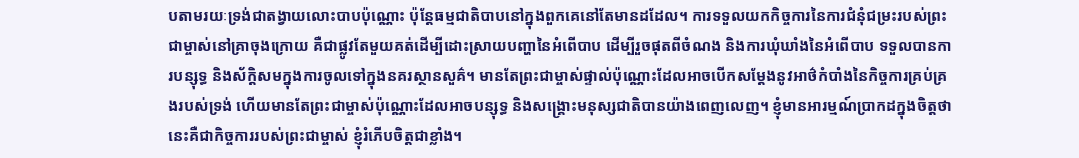បតាមរយៈទ្រង់ជាតង្វាយលោះបាបប៉ុណ្ណោះ ប៉ុន្តែធម្មជាតិបាបនៅក្នុងពួកគេនៅតែមានដដែល។ ការទទួលយកកិច្ចការនៃការជំនុំជម្រះរបស់ព្រះជាម្ចាស់នៅគ្រាចុងក្រោយ គឺជាផ្លូវតែមួយគត់ដើម្បីដោះស្រាយបញ្ហានៃអំពើបាប ដើម្បីរួចផុតពីចំណង និងការឃុំឃាំងនៃអំពើបាប ទទួលបានការបន្សុទ្ធ និងស័ក្ដិសមក្នុងការចូលទៅក្នុងនគរស្ថានសួគ៌។ មានតែព្រះជាម្ចាស់ផ្ទាល់ប៉ុណ្ណោះដែលអាចបើកសម្ដែងនូវអាថ៌កំបាំងនៃកិច្ចការគ្រប់គ្រងរបស់ទ្រង់ ហើយមានតែព្រះជាម្ចាស់ប៉ុណ្ណោះដែលអាចបន្សុទ្ធ និងសង្គ្រោះមនុស្សជាតិបានយ៉ាងពេញលេញ។ ខ្ញុំមានអារម្មណ៍ប្រាកដក្នុងចិត្តថា នេះគឺជាកិច្ចការរបស់ព្រះជាម្ចាស់ ខ្ញុំរំភើបចិត្តជាខ្លាំង។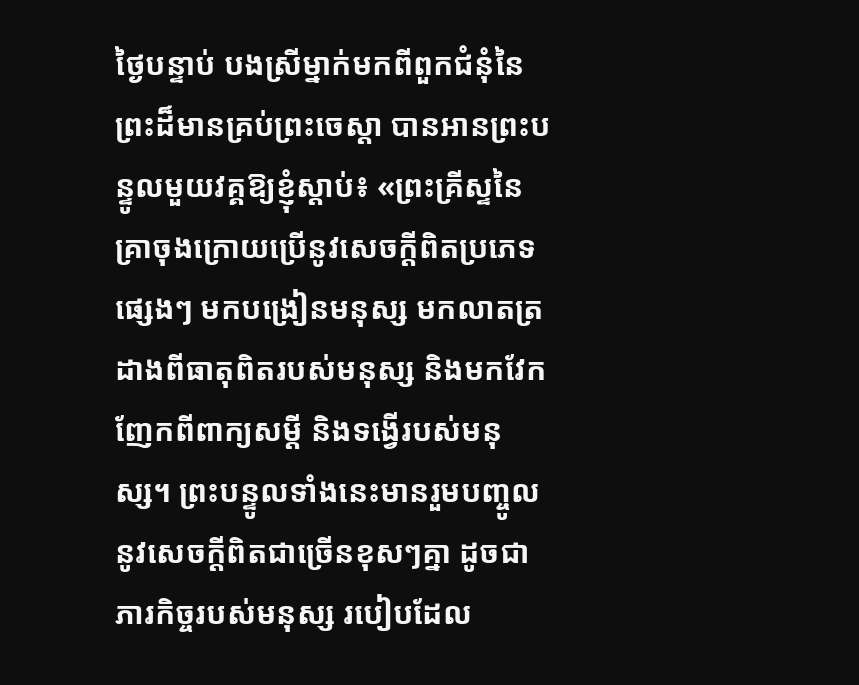ថ្ងៃបន្ទាប់ បងស្រីម្នាក់មកពីពួកជំនុំនៃព្រះដ៏មានគ្រប់ព្រះចេស្ដា បានអានព្រះបន្ទូលមួយវគ្គឱ្យខ្ញុំស្ដាប់៖ «ព្រះគ្រីស្ទនៃគ្រាចុងក្រោយប្រើនូវសេចក្ដីពិតប្រភេទផ្សេងៗ មកបង្រៀនមនុស្ស មកលាតត្រដាងពីធាតុពិតរបស់មនុស្ស និងមកវែកញែកពីពាក្យសម្ដី និងទង្វើរបស់មនុស្ស។ ព្រះបន្ទូលទាំងនេះមានរួមបញ្ចូលនូវសេចក្ដីពិតជាច្រើនខុសៗគ្នា ដូចជា ភារកិច្ចរបស់មនុស្ស របៀបដែល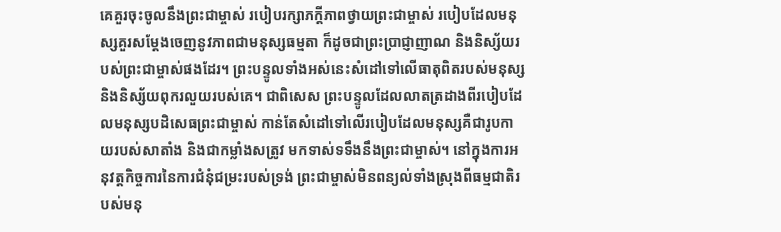គេគួរចុះចូលនឹងព្រះជាម្ចាស់ របៀបរក្សាភក្ដីភាពថ្វាយព្រះជាម្ចាស់ របៀបដែលមនុស្សគួរសម្ដែងចេញនូវភាពជាមនុស្សធម្មតា ក៏ដូចជាព្រះប្រាជ្ញាញាណ និងនិស្ស័យរបស់ព្រះជាម្ចាស់ផងដែរ។ ព្រះបន្ទូលទាំងអស់នេះសំដៅទៅលើធាតុពិតរបស់មនុស្ស និងនិស្ស័យពុករលួយរបស់គេ។ ជាពិសេស ព្រះបន្ទូលដែលលាតត្រដាងពីរបៀបដែលមនុស្សបដិសេធព្រះជាម្ចាស់ កាន់តែសំដៅទៅលើរបៀបដែលមនុស្សគឺជារូបកាយរបស់សាតាំង និងជាកម្លាំងសត្រូវ មកទាស់ទទឹងនឹងព្រះជាម្ចាស់។ នៅក្នុងការអនុវត្តកិច្ចការនៃការជំនុំជម្រះរបស់ទ្រង់ ព្រះជាម្ចាស់មិនពន្យល់ទាំងស្រុងពីធម្មជាតិរបស់មនុ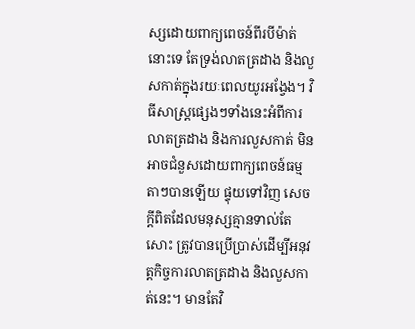ស្សដោយពាក្យពេចន៍ពីរបីម៉ាត់នោះទេ តែទ្រង់លាតត្រដាង និងលួសកាត់ក្នុងរយៈពេលយូរអង្វែង។ វិធីសាស្ដ្រផ្សេងៗទាំងនេះអំពីការលាតត្រដាង និងការលួសកាត់ មិនអាចជំនួសដោយពាក្យពេចន៍ធម្មតាៗបានឡើយ ផ្ទុយទៅវិញ សេចក្ដីពិតដែលមនុស្សគ្មានទាល់តែសោះ ត្រូវបានប្រើប្រាស់ដើម្បីអនុវត្តកិច្ចការលាតត្រដាង និងលួសកាត់នេះ។ មានតែវិ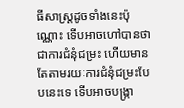ធីសាស្ត្រដូចទាំងនេះប៉ុណ្ណោះ ទើបអាចហៅបានថាជាការជំនុំជម្រះ ហើយមានតែតាមរយៈការជំនុំជម្រះបែបនេះទេ ទើបអាចបង្ក្រា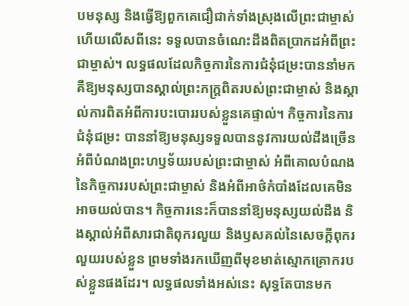បមនុស្ស និងធ្វើឱ្យពួកគេជឿជាក់ទាំងស្រុងលើព្រះជាម្ចាស់ ហើយលើសពីនេះ ទទួលបានចំណេះដឹងពិតប្រាកដអំពីព្រះជាម្ចាស់។ លទ្ធផលដែលកិច្ចការនៃការជំនុំជម្រះបាននាំមក គឺឱ្យមនុស្សបានស្គាល់ព្រះភក្ដ្រពិតរបស់ព្រះជាម្ចាស់ និងស្គាល់ការពិតអំពីការបះបោររបស់ខ្លួនគេផ្ទាល់។ កិច្ចការនៃការជំនុំជម្រះ បាននាំឱ្យមនុស្សទទួលបាននូវការយល់ដឹងច្រើនអំពីបំណងព្រះហឫទ័យរបស់ព្រះជាម្ចាស់ អំពីគោលបំណងនៃកិច្ចការរបស់ព្រះជាម្ចាស់ និងអំពីអាថ៌កំបាំងដែលគេមិនអាចយល់បាន។ កិច្ចការនេះក៏បាននាំឱ្យមនុស្សយល់ដឹង និងស្គាល់អំពីសារជាតិពុករលួយ និងឫសគល់នៃសេចក្ដីពុករលួយរបស់ខ្លួន ព្រមទាំងរកឃើញពីមុខមាត់ស្មោកគ្រោករបស់ខ្លួនផងដែរ។ លទ្ធផលទាំងអស់នេះ សុទ្ធតែបានមក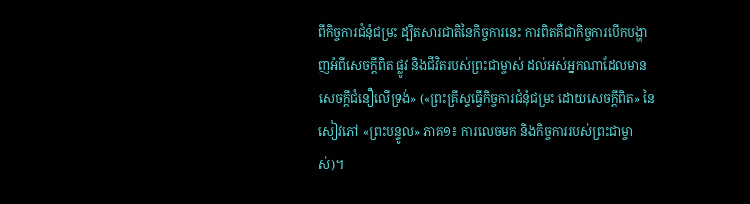ពីកិច្ចការជំនុំជម្រះ ដ្បិតសារជាតិនៃកិច្ចការនេះ ការពិតគឺជាកិច្ចការបើកបង្ហាញអំពីសេចក្ដីពិត ផ្លូវ និងជីវិតរបស់ព្រះជាម្ចាស់ ដល់អស់អ្នកណាដែលមានសេចក្ដីជំនឿលើទ្រង់» («ព្រះគ្រីស្ទធ្វើកិច្ចការជំនុំជម្រះ ដោយសេចក្ដីពិត» នៃសៀវភៅ «ព្រះបន្ទូល» ភាគ១៖ ការលេចមក និងកិច្ចការរបស់ព្រះជាម្ចាស់)។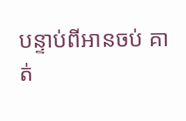បន្ទាប់ពីអានចប់ គាត់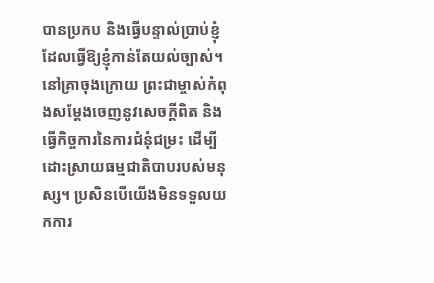បានប្រកប និងធ្វើបន្ទាល់ប្រាប់ខ្ញុំ ដែលធ្វើឱ្យខ្ញុំកាន់តែយល់ច្បាស់។ នៅគ្រាចុងក្រោយ ព្រះជាម្ចាស់កំពុងសម្ដែងចេញនូវសេចក្ដីពិត និងធ្វើកិច្ចការនៃការជំនុំជម្រះ ដើម្បីដោះស្រាយធម្មជាតិបាបរបស់មនុស្ស។ ប្រសិនបើយើងមិនទទួលយកការ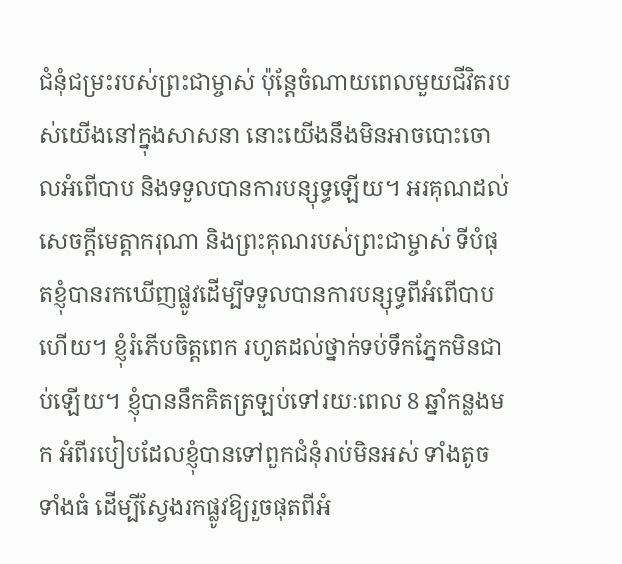ជំនុំជម្រះរបស់ព្រះជាម្ចាស់ ប៉ុន្តែចំណាយពេលមួយជីវិតរបស់យើងនៅក្នុងសាសនា នោះយើងនឹងមិនអាចបោះចោលអំពើបាប និងទទួលបានការបន្សុទ្ធឡើយ។ អរគុណដល់សេចក្ដីមេត្តាករុណា និងព្រះគុណរបស់ព្រះជាម្ចាស់ ទីបំផុតខ្ញុំបានរកឃើញផ្លូវដើម្បីទទួលបានការបន្សុទ្ធពីអំពើបាបហើយ។ ខ្ញុំរំភើបចិត្តពេក រហូតដល់ថ្នាក់ទប់ទឹកភ្នែកមិនជាប់ឡើយ។ ខ្ញុំបាននឹកគិតត្រឡប់ទៅរយៈពេល 8 ឆ្នាំកន្លងមក អំពីរបៀបដែលខ្ញុំបានទៅពួកជំនុំរាប់មិនអស់ ទាំងតូចទាំងធំ ដើម្បីស្វែងរកផ្លូវឱ្យរួចផុតពីអំ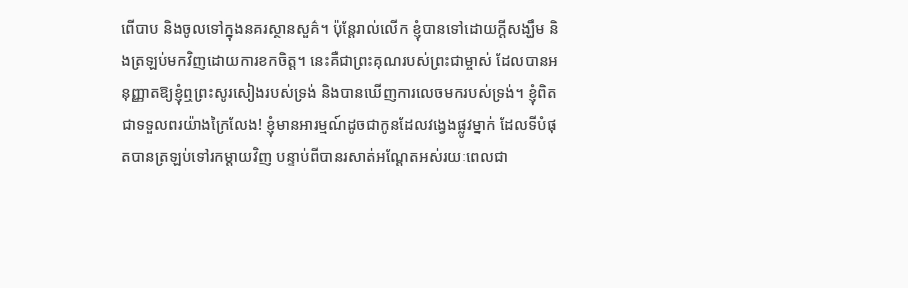ពើបាប និងចូលទៅក្នុងនគរស្ថានសួគ៌។ ប៉ុន្តែរាល់លើក ខ្ញុំបានទៅដោយក្ដីសង្ឃឹម និងត្រឡប់មកវិញដោយការខកចិត្ត។ នេះគឺជាព្រះគុណរបស់ព្រះជាម្ចាស់ ដែលបានអនុញ្ញាតឱ្យខ្ញុំឮព្រះសូរសៀងរបស់ទ្រង់ និងបានឃើញការលេចមករបស់ទ្រង់។ ខ្ញុំពិតជាទទួលពរយ៉ាងក្រៃលែង! ខ្ញុំមានអារម្មណ៍ដូចជាកូនដែលវង្វេងផ្លូវម្នាក់ ដែលទីបំផុតបានត្រឡប់ទៅរកម្ដាយវិញ បន្ទាប់ពីបានរសាត់អណ្ដែតអស់រយៈពេលជា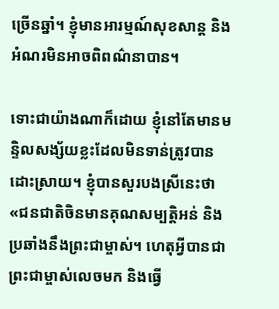ច្រើនឆ្នាំ។ ខ្ញុំមានអារម្មណ៍សុខសាន្ត និងអំណរមិនអាចពិពណ៌នាបាន។

ទោះជាយ៉ាងណាក៏ដោយ ខ្ញុំនៅតែមានមន្ទិលសង្ស័យខ្លះដែលមិនទាន់ត្រូវបានដោះស្រាយ។ ខ្ញុំបានសួរបងស្រីនេះថា «ជនជាតិចិនមានគុណសម្បត្តិអន់ និងប្រឆាំងនឹងព្រះជាម្ចាស់។ ហេតុអ្វីបានជាព្រះជាម្ចាស់លេចមក និងធ្វើ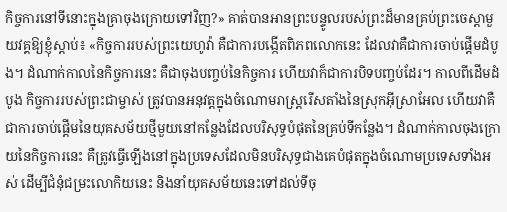កិច្ចការនៅទីនោះក្នុងគ្រាចុងក្រោយទៅវិញ?» គាត់បានអានព្រះបន្ទូលរបស់ព្រះដ៏មានគ្រប់ព្រះចេស្ដាមួយវគ្គឱ្យខ្ញុំស្ដាប់៖ «កិច្ចការរបស់ព្រះយេហូវ៉ា គឺជាការបង្កើតពិភពលោកនេះ ដែលវាគឺជាការចាប់ផ្ដើមដំបូង។ ដំណាក់កាលនៃកិច្ចការនេះ គឺជាចុងបញ្ចប់នៃកិច្ចការ ហើយវាក៏ជាការបិទបញ្ចប់ដែរ។ កាលពីដើមដំបូង កិច្ចការរបស់ព្រះជាម្ចាស់ ត្រូវបានអនុវត្តក្នុងចំណោមរាស្រ្តរើសតាំងនៃស្រុកអ៊ីស្រាអែល ហើយវាគឺជាការចាប់ផ្ដើមនៃយុគសម័យថ្មីមួយនៅកន្លែងដែលបរិសុទ្ធបំផុតនៃគ្រប់ទីកន្លែង។ ដំណាក់កាលចុងក្រោយនៃកិច្ចការនេះ គឺត្រូវធ្វើឡើងនៅក្នុងប្រទេសដែលមិនបរិសុទ្ធជាងគេបំផុតក្នុងចំណោមប្រទេសទាំងអស់ ដើម្បីជំនុំជម្រះលោកិយនេះ និងនាំយុគសម័យនេះទៅដល់ទីចុ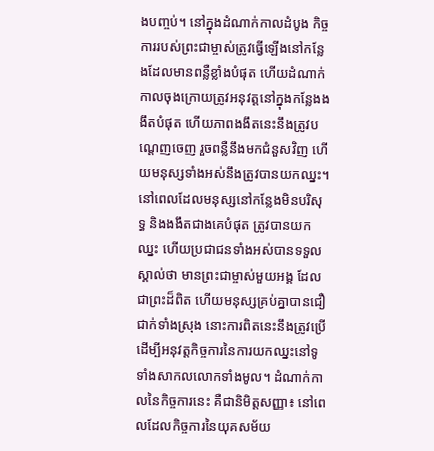ងបញ្ចប់។ នៅក្នុងដំណាក់កាលដំបូង កិច្ចការរបស់ព្រះជាម្ចាស់ត្រូវធ្វើឡើងនៅកន្លែងដែលមានពន្លឺខ្លាំងបំផុត ហើយដំណាក់កាលចុងក្រោយត្រូវអនុវត្តនៅក្នុងកន្លែងងងឹតបំផុត ហើយភាពងងឹតនេះនឹងត្រូវបណ្ដេញចេញ រួចពន្លឺនឹងមកជំនួសវិញ ហើយមនុស្សទាំងអស់នឹងត្រូវបានយកឈ្នះ។ នៅពេលដែលមនុស្សនៅកន្លែងមិនបរិសុទ្ធ និងងងឹតជាងគេបំផុត ត្រូវបានយកឈ្នះ ហើយប្រជាជនទាំងអស់បានទទួលស្គាល់ថា មានព្រះជាម្ចាស់មួយអង្គ ដែលជាព្រះដ៏ពិត ហើយមនុស្សគ្រប់គ្នាបានជឿជាក់ទាំងស្រុង នោះការពិតនេះនឹងត្រូវប្រើដើម្បីអនុវត្តកិច្ចការនៃការយកឈ្នះនៅទូទាំងសាកលលោកទាំងមូល។ ដំណាក់កាលនៃកិច្ចការនេះ គឺជានិមិត្តសញ្ញា៖ នៅពេលដែលកិច្ចការនៃយុគសម័យ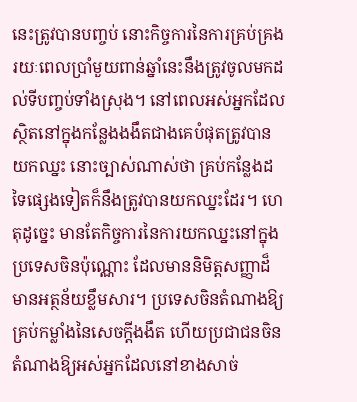នេះត្រូវបានបញ្ចប់ នោះកិច្ចការនៃការគ្រប់គ្រងរយៈពេលប្រាំមួយពាន់ឆ្នាំនេះនឹងត្រូវចូលមកដល់ទីបញ្ចប់ទាំងស្រុង។ នៅពេលអស់អ្នកដែលស្ថិតនៅក្នុងកន្លែងងងឹតជាងគេបំផុតត្រូវបានយកឈ្នះ នោះច្បាស់ណាស់ថា គ្រប់កន្លែងដទៃផ្សេងទៀតក៏នឹងត្រូវបានយកឈ្នះដែរ។ ហេតុដូច្នេះ មានតែកិច្ចការនៃការយកឈ្នះនៅក្នុងប្រទេសចិនប៉ុណ្ណោះ ដែលមាននិមិត្តសញ្ញាដ៏មានអត្ថន័យខ្លឹមសារ។ ប្រទេសចិនតំណាងឱ្យគ្រប់កម្លាំងនៃសេចក្ដីងងឹត ហើយប្រជាជនចិនតំណាងឱ្យអស់អ្នកដែលនៅខាងសាច់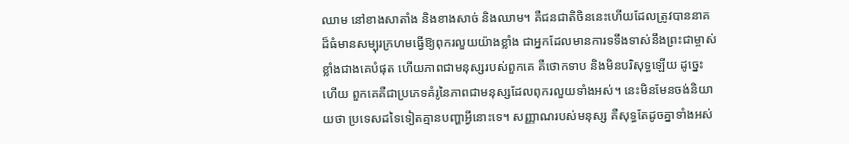ឈាម នៅខាងសាតាំង និងខាងសាច់ និងឈាម។ គឺជនជាតិចិននេះហើយដែលត្រូវបាននាគដ៏ធំមានសម្បុរក្រហមធ្វើឱ្យពុករលួយយ៉ាងខ្លាំង ជាអ្នកដែលមានការទទឹងទាស់នឹងព្រះជាម្ចាស់ខ្លាំងជាងគេបំផុត ហើយភាពជាមនុស្សរបស់ពួកគេ គឺថោកទាប និងមិនបរិសុទ្ធឡើយ ដូច្នេះហើយ ពួកគេគឺជាប្រភេទគំរូនៃភាពជាមនុស្សដែលពុករលួយទាំងអស់។ នេះមិនមែនចង់និយាយថា ប្រទេសដទៃទៀតគ្មានបញ្ហាអ្វីនោះទេ។ សញ្ញាណរបស់មនុស្ស គឺសុទ្ធតែដូចគ្នាទាំងអស់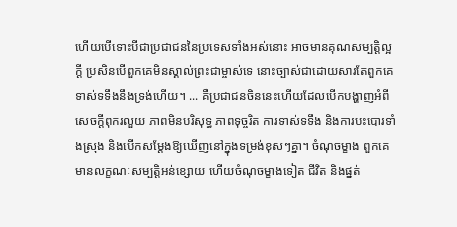ហើយបើទោះបីជាប្រជាជននៃប្រទេសទាំងអស់នោះ អាចមានគុណសម្បត្តិល្អក្ដី ប្រសិនបើពួកគេមិនស្គាល់ព្រះជាម្ចាស់ទេ នោះច្បាស់ជាដោយសារតែពួកគេទាស់ទទឹងនឹងទ្រង់ហើយ។ ... គឺប្រជាជនចិននេះហើយដែលបើកបង្ហាញអំពីសេចក្ដីពុករលួយ ភាពមិនបរិសុទ្ធ ភាពទុច្ចរិត ការទាស់ទទឹង និងការបះបោរទាំងស្រុង និងបើកសម្ដែងឱ្យឃើញនៅក្នុងទម្រង់ខុសៗគ្នា។ ចំណុចម្ខាង ពួកគេមានលក្ខណៈសម្បត្តិអន់ខ្សោយ ហើយចំណុចម្ខាងទៀត ជីវិត និងផ្នត់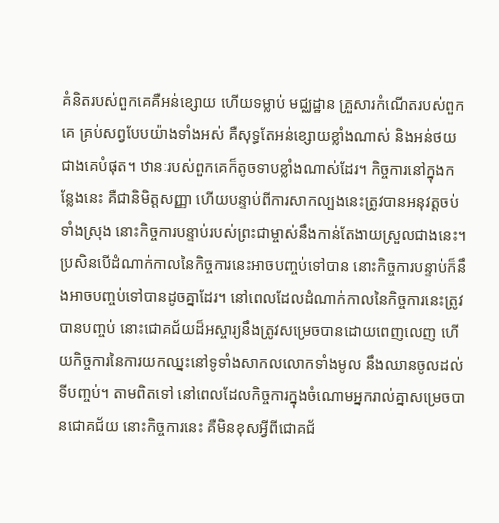គំនិតរបស់ពួកគេគឺអន់ខ្សោយ ហើយទម្លាប់ មជ្ឈដ្ឋាន គ្រួសារកំណើតរបស់ពួកគេ គ្រប់សព្វបែបយ៉ាងទាំងអស់ គឺសុទ្ធតែអន់ខ្សោយខ្លាំងណាស់ និងអន់ថយជាងគេបំផុត។ ឋានៈរបស់ពួកគេក៏តូចទាបខ្លាំងណាស់ដែរ។ កិច្ចការនៅក្នុងកន្លែងនេះ គឺជានិមិត្តសញ្ញា ហើយបន្ទាប់ពីការសាកល្បងនេះត្រូវបានអនុវត្តចប់ទាំងស្រុង នោះកិច្ចការបន្ទាប់របស់ព្រះជាម្ចាស់នឹងកាន់តែងាយស្រួលជាងនេះ។ ប្រសិនបើដំណាក់កាលនៃកិច្ចការនេះអាចបញ្ចប់ទៅបាន នោះកិច្ចការបន្ទាប់ក៏នឹងអាចបញ្ចប់ទៅបានដូចគ្នាដែរ។ នៅពេលដែលដំណាក់កាលនៃកិច្ចការនេះត្រូវបានបញ្ចប់ នោះជោគជ័យដ៏អស្ចារ្យនឹងត្រូវសម្រេចបានដោយពេញលេញ ហើយកិច្ចការនៃការយកឈ្នះនៅទូទាំងសាកលលោកទាំងមូល នឹងឈានចូលដល់ទីបញ្ចប់។ តាមពិតទៅ នៅពេលដែលកិច្ចការក្នុងចំណោមអ្នករាល់គ្នាសម្រេចបានជោគជ័យ នោះកិច្ចការនេះ គឺមិនខុសអ្វីពីជោគជ័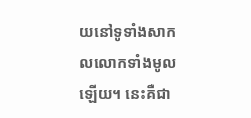យនៅទូទាំងសាកលលោកទាំងមូលឡើយ។ នេះគឺជា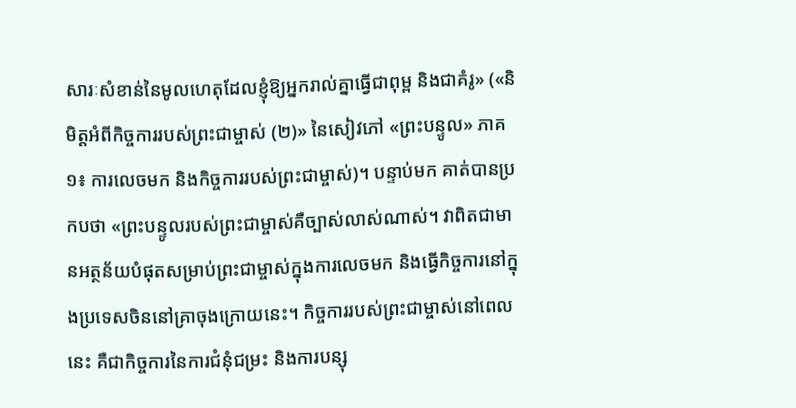សារៈសំខាន់នៃមូលហេតុដែលខ្ញុំឱ្យអ្នករាល់គ្នាធ្វើជាពុម្ព និងជាគំរូ» («និមិត្តអំពីកិច្ចការរបស់ព្រះជាម្ចាស់ (២)» នៃសៀវភៅ «ព្រះបន្ទូល» ភាគ១៖ ការលេចមក និងកិច្ចការរបស់ព្រះជាម្ចាស់)។ បន្ទាប់មក គាត់បានប្រកបថា «ព្រះបន្ទូលរបស់ព្រះជាម្ចាស់គឺច្បាស់លាស់ណាស់។ វាពិតជាមានអត្ថន័យបំផុតសម្រាប់ព្រះជាម្ចាស់ក្នុងការលេចមក និងធ្វើកិច្ចការនៅក្នុងប្រទេសចិននៅគ្រាចុងក្រោយនេះ។ កិច្ចការរបស់ព្រះជាម្ចាស់នៅពេលនេះ គឺជាកិច្ចការនៃការជំនុំជម្រះ និងការបន្សុ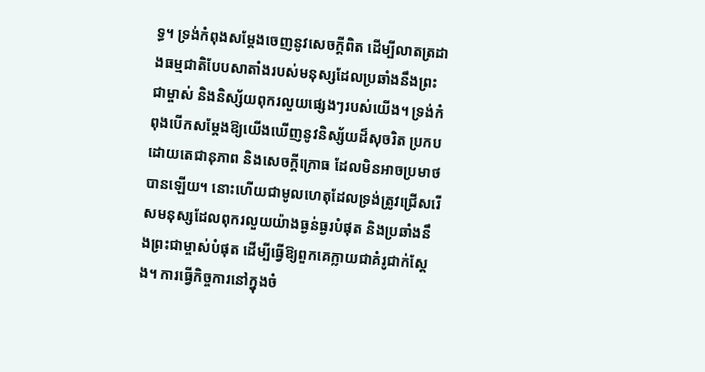ទ្ធ។ ទ្រង់កំពុងសម្ដែងចេញនូវសេចក្ដីពិត ដើម្បីលាតត្រដាងធម្មជាតិបែបសាតាំងរបស់មនុស្សដែលប្រឆាំងនឹងព្រះជាម្ចាស់ និងនិស្ស័យពុករលួយផ្សេងៗរបស់យើង។ ទ្រង់កំពុងបើកសម្ដែងឱ្យយើងឃើញនូវនិស្ស័យដ៏សុចរិត ប្រកបដោយតេជានុភាព និងសេចក្ដីក្រោធ ដែលមិនអាចប្រមាថបានឡើយ។ នោះហើយជាមូលហេតុដែលទ្រង់ត្រូវជ្រើសរើសមនុស្សដែលពុករលួយយ៉ាងធ្ងន់ធ្ងរបំផុត និងប្រឆាំងនឹងព្រះជាម្ចាស់បំផុត ដើម្បីធ្វើឱ្យពួកគេក្លាយជាគំរូជាក់ស្ដែង។ ការធ្វើកិច្ចការនៅក្នុងចំ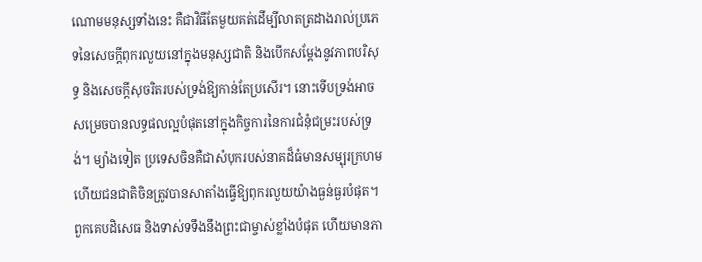ណោមមនុស្សទាំងនេះ គឺជាវិធីតែមួយគត់ដើម្បីលាតត្រដាងរាល់ប្រភេទនៃសេចក្ដីពុករលួយនៅក្នុងមនុស្សជាតិ និងបើកសម្ដែងនូវភាពបរិសុទ្ធ និងសេចក្ដីសុចរិតរបស់ទ្រង់ឱ្យកាន់តែប្រសើរ។ នោះទើបទ្រង់អាចសម្រេចបានលទ្ធផលល្អបំផុតនៅក្នុងកិច្ចការនៃការជំនុំជម្រះរបស់ទ្រង់។ ម្យ៉ាងទៀត ប្រទេសចិនគឺជាសំបុករបស់នាគដ៏ធំមានសម្បុរក្រហម ហើយជនជាតិចិនត្រូវបានសាតាំងធ្វើឱ្យពុករលួយយ៉ាងធ្ងន់ធ្ងរបំផុត។ ពួកគេបដិសេធ និងទាស់ទទឹងនឹងព្រះជាម្ចាស់ខ្លាំងបំផុត ហើយមានភា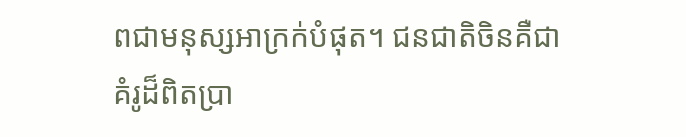ពជាមនុស្សអាក្រក់បំផុត។ ជនជាតិចិនគឺជាគំរូដ៏ពិតប្រា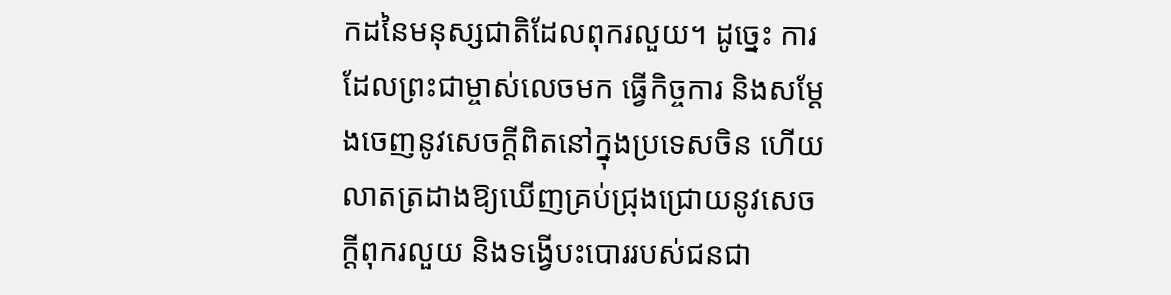កដនៃមនុស្សជាតិដែលពុករលួយ។ ដូច្នេះ ការដែលព្រះជាម្ចាស់លេចមក ធ្វើកិច្ចការ និងសម្ដែងចេញនូវសេចក្ដីពិតនៅក្នុងប្រទេសចិន ហើយលាតត្រដាងឱ្យឃើញគ្រប់ជ្រុងជ្រោយនូវសេចក្តីពុករលួយ និងទង្វើបះបោររបស់ជនជា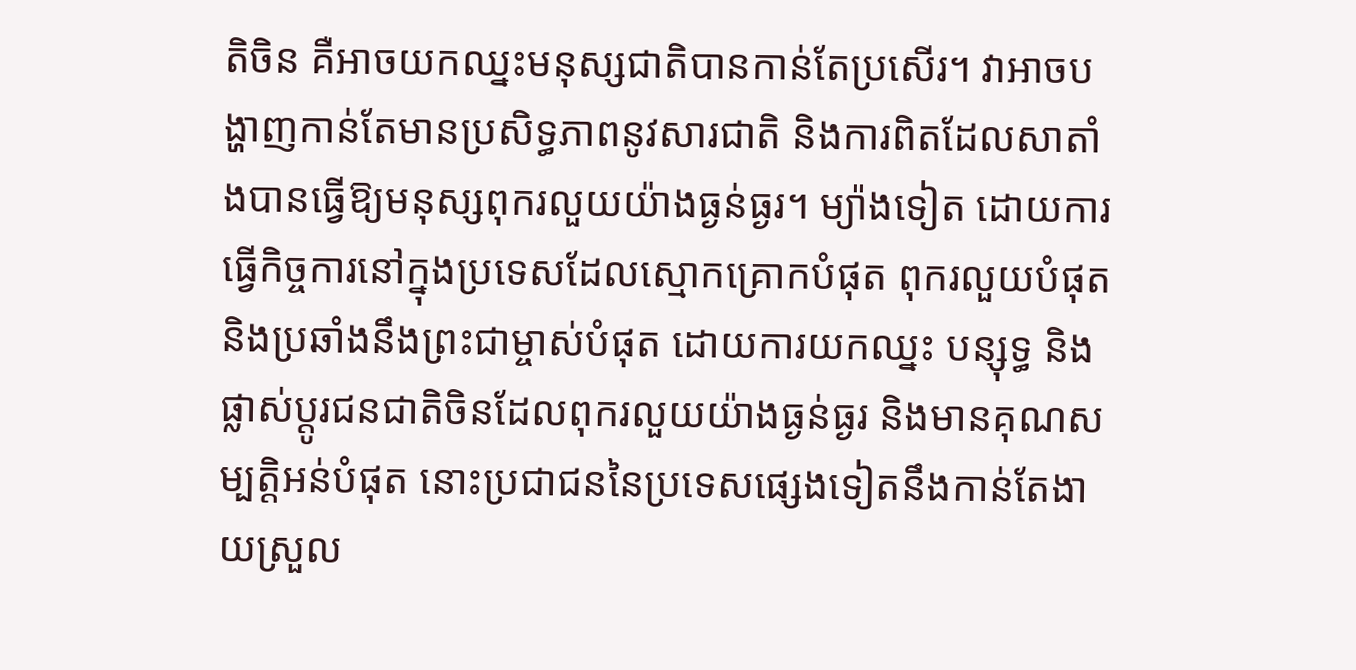តិចិន គឺអាចយកឈ្នះមនុស្សជាតិបានកាន់តែប្រសើរ។ វាអាចបង្ហាញកាន់តែមានប្រសិទ្ធភាពនូវសារជាតិ និងការពិតដែលសាតាំងបានធ្វើឱ្យមនុស្សពុករលួយយ៉ាងធ្ងន់ធ្ងរ។ ម្យ៉ាងទៀត ដោយការធ្វើកិច្ចការនៅក្នុងប្រទេសដែលស្មោកគ្រោកបំផុត ពុករលួយបំផុត និងប្រឆាំងនឹងព្រះជាម្ចាស់បំផុត ដោយការយកឈ្នះ បន្សុទ្ធ និងផ្លាស់ប្ដូរជនជាតិចិនដែលពុករលួយយ៉ាងធ្ងន់ធ្ងរ និងមានគុណសម្បត្តិអន់បំផុត នោះប្រជាជននៃប្រទេសផ្សេងទៀតនឹងកាន់តែងាយស្រួល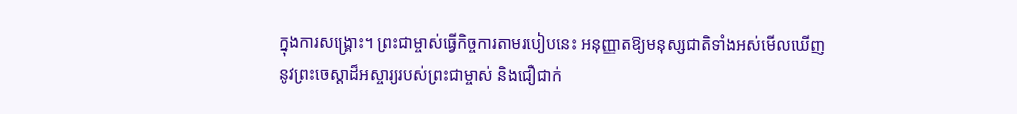ក្នុងការសង្គ្រោះ។ ព្រះជាម្ចាស់ធ្វើកិច្ចការតាមរបៀបនេះ អនុញ្ញាតឱ្យមនុស្សជាតិទាំងអស់មើលឃើញនូវព្រះចេស្ដាដ៏អស្ចារ្យរបស់ព្រះជាម្ចាស់ និងជឿជាក់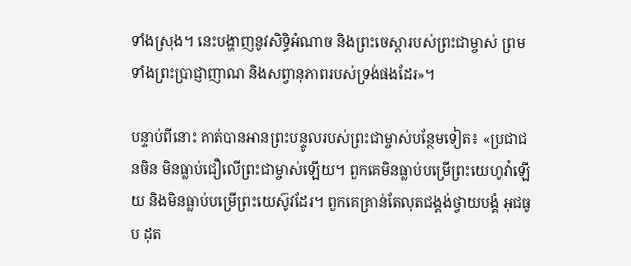ទាំងស្រុង។ នេះបង្ហាញនូវសិទ្ធិអំណាច និងព្រះចេស្ដារបស់ព្រះជាម្ចាស់ ព្រមទាំងព្រះប្រាជ្ញាញាណ និងសព្វានុភាពរបស់ទ្រង់ផងដែរ»។

បន្ទាប់ពីនោះ គាត់បានអានព្រះបន្ទូលរបស់ព្រះជាម្ចាស់បន្ថែមទៀត៖ «ប្រជាជនចិន មិនធ្លាប់ជឿលើព្រះជាម្ចាស់ឡើយ។ ពួកគេមិនធ្លាប់បម្រើព្រះយេហូវ៉ាឡើយ និងមិនធ្លាប់បម្រើព្រះយេស៊ូវដែរ។ ពួកគេគ្រាន់តែលុតជង្គង់ថ្វាយបង្គំ អុជធូប ដុត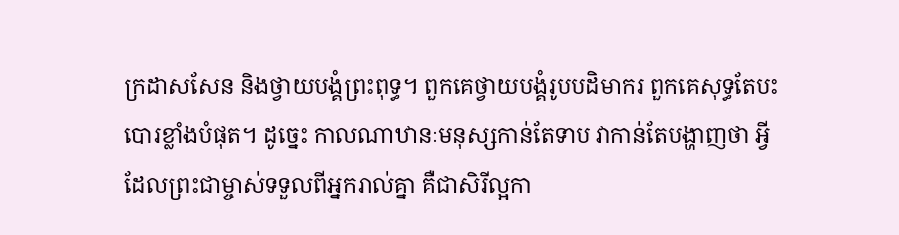ក្រដាសសែន និងថ្វាយបង្គំព្រះពុទ្ធ។ ពួកគេថ្វាយបង្គំរូបបដិមាករ ពួកគេសុទ្ធតែបះបោរខ្លាំងបំផុត។ ដូច្នេះ កាលណាឋានៈមនុស្សកាន់តែទាប វាកាន់តែបង្ហាញថា អ្វីដែលព្រះជាម្ចាស់ទទួលពីអ្នករាល់គ្នា គឺជាសិរីល្អកា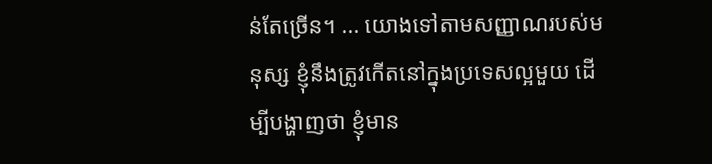ន់តែច្រើន។ ... យោងទៅតាមសញ្ញាណរបស់មនុស្ស ខ្ញុំនឹងត្រូវកើតនៅក្នុងប្រទេសល្អមួយ ដើម្បីបង្ហាញថា ខ្ញុំមាន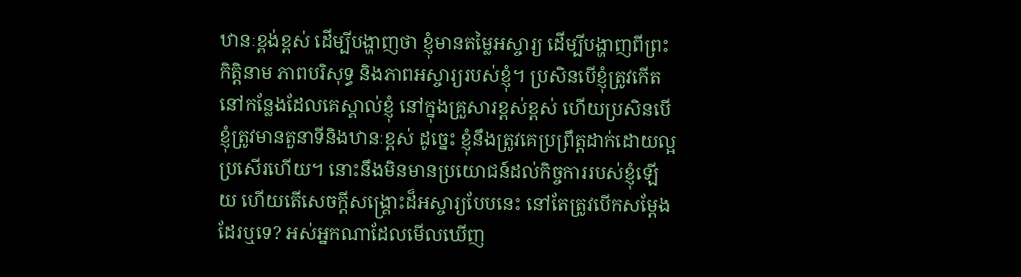ឋានៈខ្ពង់ខ្ពស់ ដើម្បីបង្ហាញថា ខ្ញុំមានតម្លៃអស្ចារ្យ ដើម្បីបង្ហាញពីព្រះកិត្តិនាម ភាពបរិសុទ្ធ និងភាពអស្ចារ្យរបស់ខ្ញុំ។ ប្រសិនបើខ្ញុំត្រូវកើតនៅកន្លែងដែលគេស្គាល់ខ្ញុំ នៅក្នុងគ្រួសារខ្ពស់ខ្ពស់ ហើយប្រសិនបើខ្ញុំត្រូវមានតួនាទីនិងឋានៈខ្ពស់ ដូច្នេះ ខ្ញុំនឹងត្រូវគេប្រព្រឹត្តដាក់ដោយល្អប្រសើរហើយ។ នោះនឹងមិនមានប្រយោជន៍ដល់កិច្ចការរបស់ខ្ញុំឡើយ ហើយតើសេចក្ដីសង្គ្រោះដ៏អស្ចារ្យបែបនេះ នៅតែត្រូវបើកសម្ដែងដែរឬទេ? អស់អ្នកណាដែលមើលឃើញ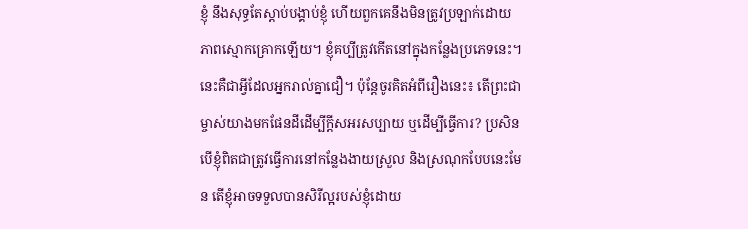ខ្ញុំ នឹងសុទ្ធតែស្ដាប់បង្គាប់ខ្ញុំ ហើយពួកគេនឹងមិនត្រូវប្រឡាក់ដោយភាពស្មោកគ្រោកឡើយ។ ខ្ញុំគប្បីត្រូវកើតនៅក្នុងកន្លែងប្រភេទនេះ។ នេះគឺជាអ្វីដែលអ្នករាល់គ្នាជឿ។ ប៉ុន្តែចូរគិតអំពីរឿងនេះ៖ តើព្រះជាម្ចាស់យាងមកផែនដីដើម្បីក្ដីសអរសប្បាយ ឬដើម្បីធ្វើការ? ប្រសិនបើខ្ញុំពិតជាត្រូវធ្វើការនៅកន្លែងងាយស្រួល និងស្រណុកបែបនេះមែន តើខ្ញុំអាចទទួលបានសិរីល្អរបស់ខ្ញុំដោយ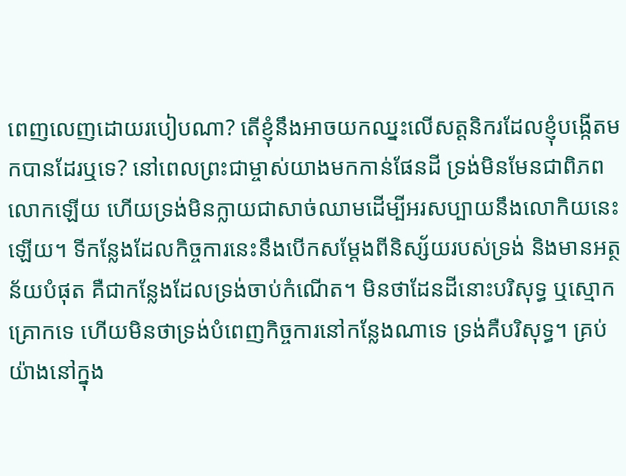ពេញលេញដោយរបៀបណា? តើខ្ញុំនឹងអាចយកឈ្នះលើសត្តនិករដែលខ្ញុំបង្កើតមកបានដែរឬទេ? នៅពេលព្រះជាម្ចាស់យាងមកកាន់ផែនដី ទ្រង់មិនមែនជាពិភពលោកឡើយ ហើយទ្រង់មិនក្លាយជាសាច់ឈាមដើម្បីអរសប្បាយនឹងលោកិយនេះឡើយ។ ទីកន្លែងដែលកិច្ចការនេះនឹងបើកសម្ដែងពីនិស្ស័យរបស់ទ្រង់ និងមានអត្ថន័យបំផុត គឺជាកន្លែងដែលទ្រង់ចាប់កំណើត។ មិនថាដែនដីនោះបរិសុទ្ធ ឬស្មោកគ្រោកទេ ហើយមិនថាទ្រង់បំពេញកិច្ចការនៅកន្លែងណាទេ ទ្រង់គឺបរិសុទ្ធ។ គ្រប់យ៉ាងនៅក្នុង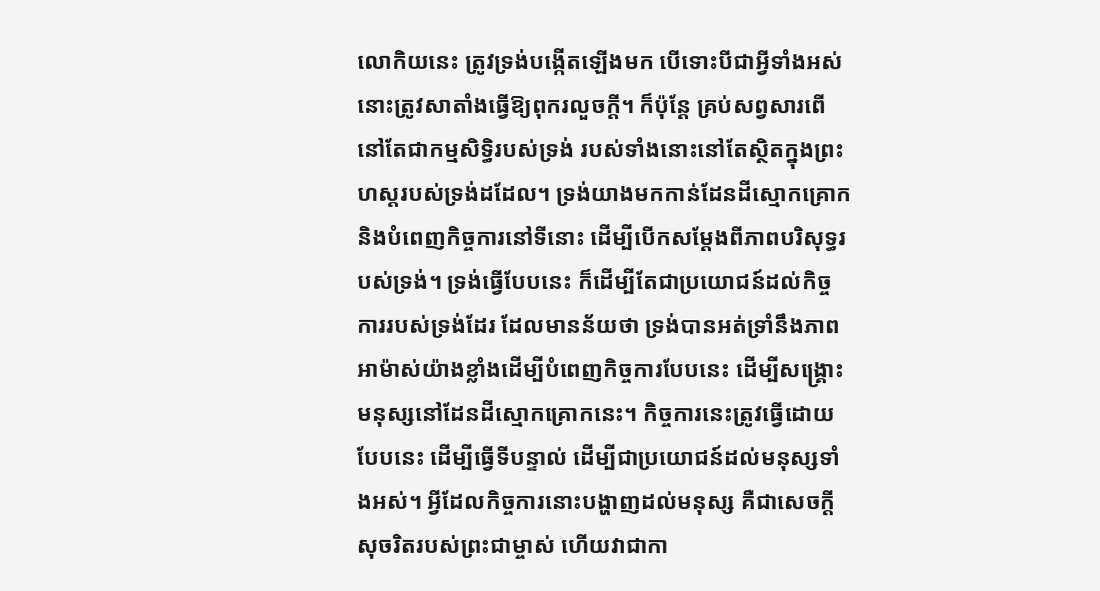លោកិយនេះ ត្រូវទ្រង់បង្កើតឡើងមក បើទោះបីជាអ្វីទាំងអស់នោះត្រូវសាតាំងធ្វើឱ្យពុករលួចក្ដី។ ក៏ប៉ុន្តែ គ្រប់សព្វសារពើនៅតែជាកម្មសិទ្ធិរបស់ទ្រង់ របស់ទាំងនោះនៅតែស្ថិតក្នុងព្រះហស្ដរបស់ទ្រង់ដដែល។ ទ្រង់យាងមកកាន់ដែនដីស្មោកគ្រោក និងបំពេញកិច្ចការនៅទីនោះ ដើម្បីបើកសម្ដែងពីភាពបរិសុទ្ធរបស់ទ្រង់។ ទ្រង់ធ្វើបែបនេះ ក៏ដើម្បីតែជាប្រយោជន៍ដល់កិច្ចការរបស់ទ្រង់ដែរ ដែលមានន័យថា ទ្រង់បានអត់ទ្រាំនឹងភាពអាម៉ាស់យ៉ាងខ្លាំងដើម្បីបំពេញកិច្ចការបែបនេះ ដើម្បីសង្គ្រោះមនុស្សនៅដែនដីស្មោកគ្រោកនេះ។ កិច្ចការនេះត្រូវធ្វើដោយបែបនេះ ដើម្បីធ្វើទីបន្ទាល់ ដើម្បីជាប្រយោជន៍ដល់មនុស្សទាំងអស់។ អ្វីដែលកិច្ចការនោះបង្ហាញដល់មនុស្ស គឺជាសេចក្ដីសុចរិតរបស់ព្រះជាម្ចាស់ ហើយវាជាកា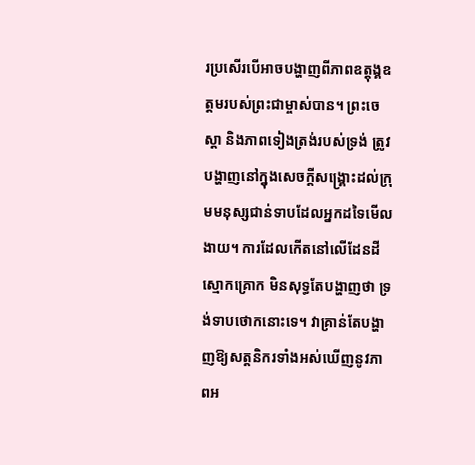រប្រសើរបើអាចបង្ហាញពីភាពឧត្តុង្គឧត្តមរបស់ព្រះជាម្ចាស់បាន។ ព្រះចេស្តា និងភាពទៀងត្រង់របស់ទ្រង់ ត្រូវបង្ហាញនៅក្នុងសេចក្ដីសង្គ្រោះដល់ក្រុមមនុស្សជាន់ទាបដែលអ្នកដទៃមើលងាយ។ ការដែលកើតនៅលើដែនដីស្មោកគ្រោក មិនសុទ្ធតែបង្ហាញថា ទ្រង់ទាបថោកនោះទេ។ វាគ្រាន់តែបង្ហាញឱ្យសត្តនិករទាំងអស់ឃើញនូវភាពអ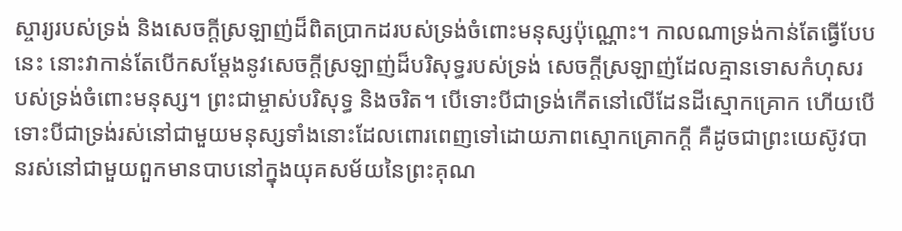ស្ចារ្យរបស់ទ្រង់ និងសេចក្ដីស្រឡាញ់ដ៏ពិតប្រាកដរបស់ទ្រង់ចំពោះមនុស្សប៉ុណ្ណោះ។ កាលណាទ្រង់កាន់តែធ្វើបែបនេះ នោះវាកាន់តែបើកសម្ដែងនូវសេចក្ដីស្រឡាញ់ដ៏បរិសុទ្ធរបស់ទ្រង់ សេចក្ដីស្រឡាញ់ដែលគ្មានទោសកំហុសរបស់ទ្រង់ចំពោះមនុស្ស។ ព្រះជាម្ចាស់បរិសុទ្ធ និងចរិត។ បើទោះបីជាទ្រង់កើតនៅលើដែនដីស្មោកគ្រោក ហើយបើទោះបីជាទ្រង់រស់នៅជាមួយមនុស្សទាំងនោះដែលពោរពេញទៅដោយភាពស្មោកគ្រោកក្ដី គឺដូចជាព្រះយេស៊ូវបានរស់នៅជាមួយពួកមានបាបនៅក្នុងយុគសម័យនៃព្រះគុណ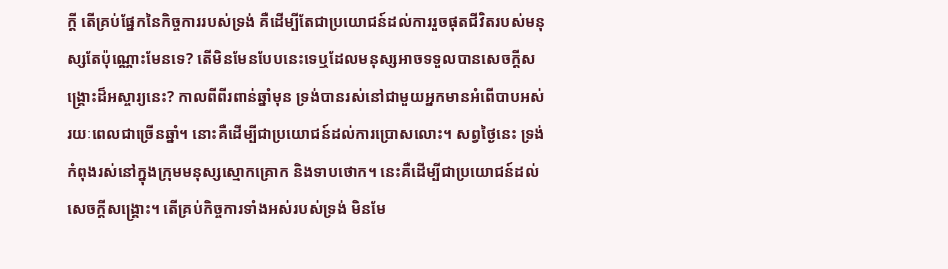ក្ដី តើគ្រប់ផ្នែកនៃកិច្ចការរបស់ទ្រង់ គឺដើម្បីតែជាប្រយោជន៍ដល់ការរួចផុតជីវិតរបស់មនុស្សតែប៉ុណ្ណោះមែនទេ? តើមិនមែនបែបនេះទេឬដែលមនុស្សអាចទទួលបានសេចក្ដីសង្គ្រោះដ៏អស្ចារ្យនេះ? កាលពីពីរពាន់ឆ្នាំមុន ទ្រង់បានរស់នៅជាមួយអ្នកមានអំពើបាបអស់រយៈពេលជាច្រើនឆ្នាំ។ នោះគឺដើម្បីជាប្រយោជន៍ដល់ការប្រោសលោះ។ សព្វថ្ងៃនេះ ទ្រង់កំពុងរស់នៅក្នុងក្រុមមនុស្សស្មោកគ្រោក និងទាបថោក។ នេះគឺដើម្បីជាប្រយោជន៍ដល់សេចក្ដីសង្គ្រោះ។ តើគ្រប់កិច្ចការទាំងអស់របស់ទ្រង់ មិនមែ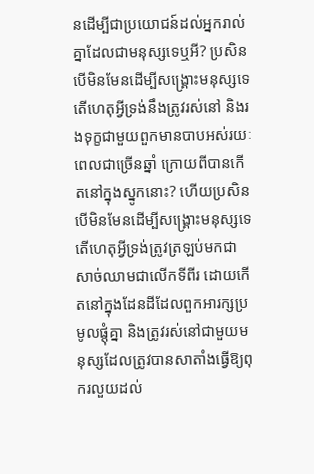នដើម្បីជាប្រយោជន៍ដល់អ្នករាល់គ្នាដែលជាមនុស្សទេឬអី? ប្រសិនបើមិនមែនដើម្បីសង្គ្រោះមនុស្សទេ តើហេតុអ្វីទ្រង់នឹងត្រូវរស់នៅ និងរងទុក្ខជាមួយពួកមានបាបអស់រយៈពេលជាច្រើនឆ្នាំ ក្រោយពីបានកើតនៅក្នុងស្នូកនោះ? ហើយប្រសិនបើមិនមែនដើម្បីសង្គ្រោះមនុស្សទេ តើហេតុអ្វីទ្រង់ត្រូវត្រឡប់មកជាសាច់ឈាមជាលើកទីពីរ ដោយកើតនៅក្នុងដែនដីដែលពួកអារក្សប្រមូលផ្ដុំគ្នា និងត្រូវរស់នៅជាមួយមនុស្សដែលត្រូវបានសាតាំងធ្វើឱ្យពុករលួយដល់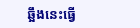ឆ្អឹងនេះធ្វើ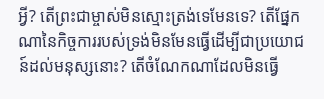អ្វី? តើព្រះជាម្ចាស់មិនស្មោះត្រង់ទេមែនទេ? តើផ្នែកណានៃកិច្ចការរបស់ទ្រង់មិនមែនធ្វើដើម្បីជាប្រយោជន៍ដល់មនុស្សនោះ? តើចំណែកណាដែលមិនធ្វើ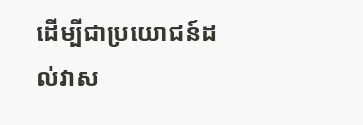ដើម្បីជាប្រយោជន៍ដល់វាស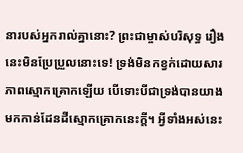នារបស់អ្នករាល់គ្នានោះ? ព្រះជាម្ចាស់បរិសុទ្ធ រឿងនេះមិនប្រែប្រួលនោះទេ! ទ្រង់មិនកខ្វក់ដោយសារភាពស្មោកគ្រោកឡើយ បើទោះបីជាទ្រង់បានយាងមកកាន់ដែនដីស្មោកគ្រោកនេះក្ដី។ អ្វីទាំងអស់នេះ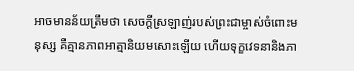អាចមានន័យត្រឹមថា សេចក្ដីស្រឡាញ់របស់ព្រះជាម្ចាស់ចំពោះមនុស្ស គឺគ្មានភាពអាត្មានិយមសោះឡើយ ហើយទុក្ខវេទនានិងភា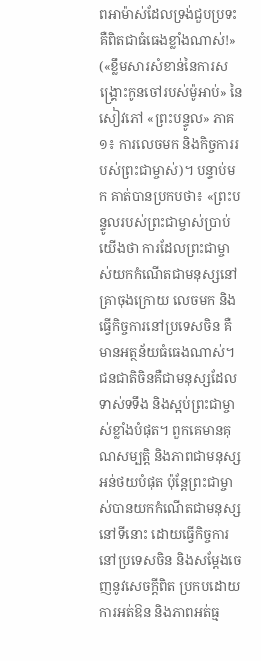ពអាម៉ាស់ដែលទ្រង់ជួបប្រទះ គឺពិតជាធំធេងខ្លាំងណាស់!» («ខ្លឹមសារសំខាន់នៃការសង្គ្រោះកូនចៅរបស់ម៉ូអាប់» នៃសៀវភៅ «ព្រះបន្ទូល» ភាគ១៖ ការលេចមក និងកិច្ចការរបស់ព្រះជាម្ចាស់)។ បន្ទាប់មក គាត់បានប្រកបថា៖ «ព្រះបន្ទូលរបស់ព្រះជាម្ចាស់ប្រាប់យើងថា ការដែលព្រះជាម្ចាស់យកកំណើតជាមនុស្សនៅគ្រាចុងក្រោយ លេចមក និងធ្វើកិច្ចការនៅប្រទេសចិន គឺមានអត្ថន័យធំធេងណាស់។ ជនជាតិចិនគឺជាមនុស្សដែលទាស់ទទឹង និងស្អប់ព្រះជាម្ចាស់ខ្លាំងបំផុត។ ពួកគេមានគុណសម្បត្តិ និងភាពជាមនុស្សអន់ថយបំផុត ប៉ុន្តែព្រះជាម្ចាស់បានយកកំណើតជាមនុស្សនៅទីនោះ ដោយធ្វើកិច្ចការនៅប្រទេសចិន និងសម្ដែងចេញនូវសេចក្ដីពិត ប្រកបដោយការអត់ឱន និងភាពអត់ធ្ម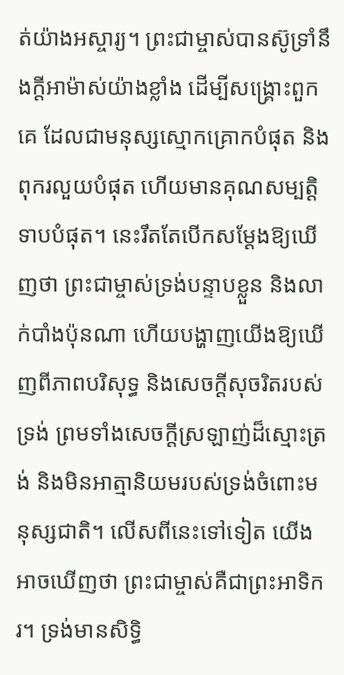ត់យ៉ាងអស្ចារ្យ។ ព្រះជាម្ចាស់បានស៊ូទ្រាំនឹងក្តីអាម៉ាស់យ៉ាងខ្លាំង ដើម្បីសង្គ្រោះពួកគេ ដែលជាមនុស្សស្មោកគ្រោកបំផុត និងពុករលួយបំផុត ហើយមានគុណសម្បត្តិទាបបំផុត។ នេះរឹតតែបើកសម្ដែងឱ្យឃើញថា ព្រះជាម្ចាស់ទ្រង់បន្ទាបខ្លួន និងលាក់បាំងប៉ុនណា ហើយបង្ហាញយើងឱ្យឃើញពីភាពបរិសុទ្ធ និងសេចក្ដីសុចរិតរបស់ទ្រង់ ព្រមទាំងសេចក្ដីស្រឡាញ់ដ៏ស្មោះត្រង់ និងមិនអាត្មានិយមរបស់ទ្រង់ចំពោះមនុស្សជាតិ។ លើសពីនេះទៅទៀត យើងអាចឃើញថា ព្រះជាម្ចាស់គឺជាព្រះអាទិករ។ ទ្រង់មានសិទ្ធិ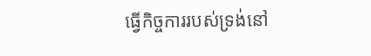ធ្វើកិច្ចការរបស់ទ្រង់នៅ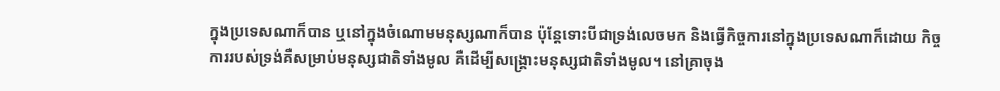ក្នុងប្រទេសណាក៏បាន ឬនៅក្នុងចំណោមមនុស្សណាក៏បាន ប៉ុន្តែទោះបីជាទ្រង់លេចមក និងធ្វើកិច្ចការនៅក្នុងប្រទេសណាក៏ដោយ កិច្ចការរបស់ទ្រង់គឺសម្រាប់មនុស្សជាតិទាំងមូល គឺដើម្បីសង្គ្រោះមនុស្សជាតិទាំងមូល។ នៅគ្រាចុង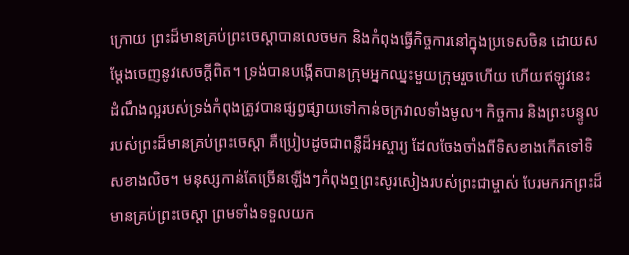ក្រោយ ព្រះដ៏មានគ្រប់ព្រះចេស្ដាបានលេចមក និងកំពុងធ្វើកិច្ចការនៅក្នុងប្រទេសចិន ដោយសម្ដែងចេញនូវសេចក្ដីពិត។ ទ្រង់បានបង្កើតបានក្រុមអ្នកឈ្នះមួយក្រុមរួចហើយ ហើយឥឡូវនេះ ដំណឹងល្អរបស់ទ្រង់កំពុងត្រូវបានផ្សព្វផ្សាយទៅកាន់ចក្រវាលទាំងមូល។ កិច្ចការ និងព្រះបន្ទូលរបស់ព្រះដ៏មានគ្រប់ព្រះចេស្ដា គឺប្រៀបដូចជាពន្លឺដ៏អស្ចារ្យ ដែលចែងចាំងពីទិសខាងកើតទៅទិសខាងលិច។ មនុស្សកាន់តែច្រើនឡើងៗកំពុងឮព្រះសូរសៀងរបស់ព្រះជាម្ចាស់ បែរមករកព្រះដ៏មានគ្រប់ព្រះចេស្ដា ព្រមទាំងទទួលយក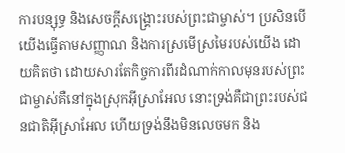ការបន្សុទ្ធ និងសេចក្ដីសង្គ្រោះរបស់ព្រះជាម្ចាស់។ ប្រសិនបើយើងធ្វើតាមសញ្ញាណ និងការស្រមើស្រមៃរបស់យើង ដោយគិតថា ដោយសារតែកិច្ចការពីរដំណាក់កាលមុនរបស់ព្រះជាម្ចាស់គឺនៅក្នុងស្រុកអ៊ីស្រាអែល នោះទ្រង់គឺជាព្រះរបស់ជនជាតិអ៊ីស្រាអែល ហើយទ្រង់នឹងមិនលេចមក និង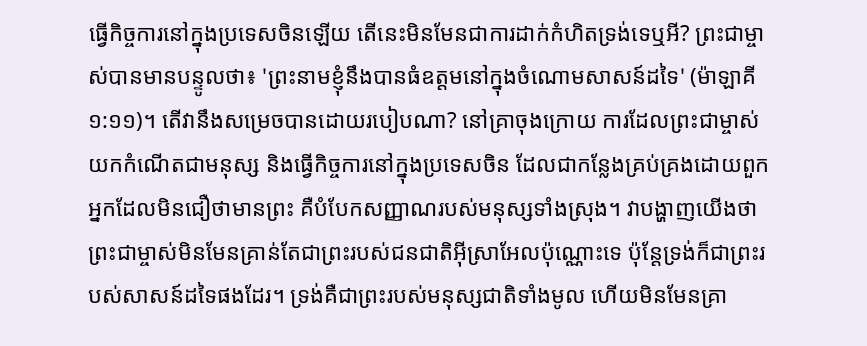ធ្វើកិច្ចការនៅក្នុងប្រទេសចិនឡើយ តើនេះមិនមែនជាការដាក់កំហិតទ្រង់ទេឬអី? ព្រះជាម្ចាស់បានមានបន្ទូលថា៖ 'ព្រះនាមខ្ញុំនឹងបានធំឧត្ដមនៅក្នុងចំណោមសាសន៍ដទៃ' (ម៉ាឡាគី ១:១១)។ តើវានឹងសម្រេចបានដោយរបៀបណា? នៅគ្រាចុងក្រោយ ការដែលព្រះជាម្ចាស់យកកំណើតជាមនុស្ស និងធ្វើកិច្ចការនៅក្នុងប្រទេសចិន ដែលជាកន្លែងគ្រប់គ្រងដោយពួកអ្នកដែលមិនជឿថាមានព្រះ គឺបំបែកសញ្ញាណរបស់មនុស្សទាំងស្រុង។ វាបង្ហាញយើងថា ព្រះជាម្ចាស់មិនមែនគ្រាន់តែជាព្រះរបស់ជនជាតិអ៊ីស្រាអែលប៉ុណ្ណោះទេ ប៉ុន្តែទ្រង់ក៏ជាព្រះរបស់សាសន៍ដទៃផងដែរ។ ទ្រង់គឺជាព្រះរបស់មនុស្សជាតិទាំងមូល ហើយមិនមែនគ្រា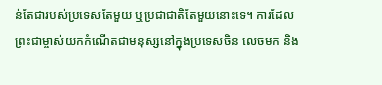ន់តែជារបស់ប្រទេសតែមួយ ឬប្រជាជាតិតែមួយនោះទេ។ ការដែលព្រះជាម្ចាស់យកកំណើតជាមនុស្សនៅក្នុងប្រទេសចិន លេចមក និង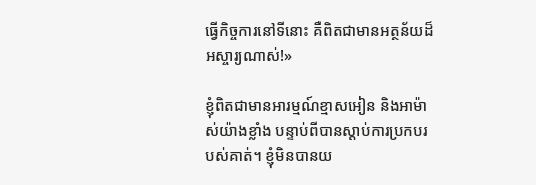ធ្វើកិច្ចការនៅទីនោះ គឺពិតជាមានអត្ថន័យដ៏អស្ចារ្យណាស់!»

ខ្ញុំពិតជាមានអារម្មណ៍ខ្មាសអៀន និងអាម៉ាស់យ៉ាងខ្លាំង បន្ទាប់ពីបានស្ដាប់ការប្រកបរបស់គាត់។ ខ្ញុំមិនបានយ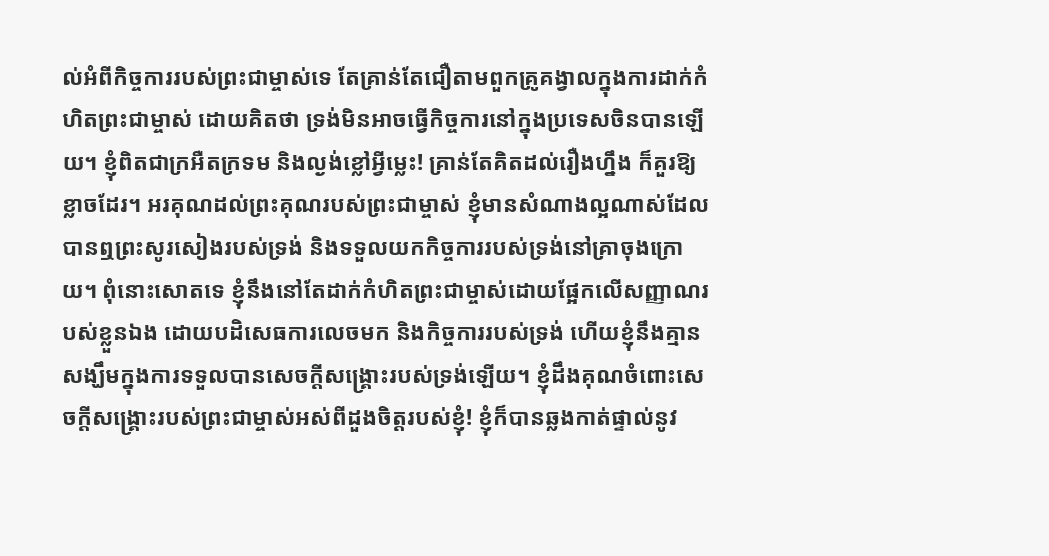ល់អំពីកិច្ចការរបស់ព្រះជាម្ចាស់ទេ តែគ្រាន់តែជឿតាមពួកគ្រូគង្វាលក្នុងការដាក់កំហិតព្រះជាម្ចាស់ ដោយគិតថា ទ្រង់មិនអាចធ្វើកិច្ចការនៅក្នុងប្រទេសចិនបានឡើយ។ ខ្ញុំពិតជាក្រអឺតក្រទម និងល្ងង់ខ្លៅអ្វីម្លេះ! គ្រាន់តែគិតដល់រឿងហ្នឹង ក៏គួរឱ្យខ្លាចដែរ។ អរគុណដល់ព្រះគុណរបស់ព្រះជាម្ចាស់ ខ្ញុំមានសំណាងល្អណាស់ដែលបានឮព្រះសូរសៀងរបស់ទ្រង់ និងទទួលយកកិច្ចការរបស់ទ្រង់នៅគ្រាចុងក្រោយ។ ពុំនោះសោតទេ ខ្ញុំនឹងនៅតែដាក់កំហិតព្រះជាម្ចាស់ដោយផ្អែកលើសញ្ញាណរបស់ខ្លួនឯង ដោយបដិសេធការលេចមក និងកិច្ចការរបស់ទ្រង់ ហើយខ្ញុំនឹងគ្មានសង្ឃឹមក្នុងការទទួលបានសេចក្ដីសង្គ្រោះរបស់ទ្រង់ឡើយ។ ខ្ញុំដឹងគុណចំពោះសេចក្ដីសង្គ្រោះរបស់ព្រះជាម្ចាស់អស់ពីដួងចិត្តរបស់ខ្ញុំ! ខ្ញុំក៏បានឆ្លងកាត់ផ្ទាល់នូវ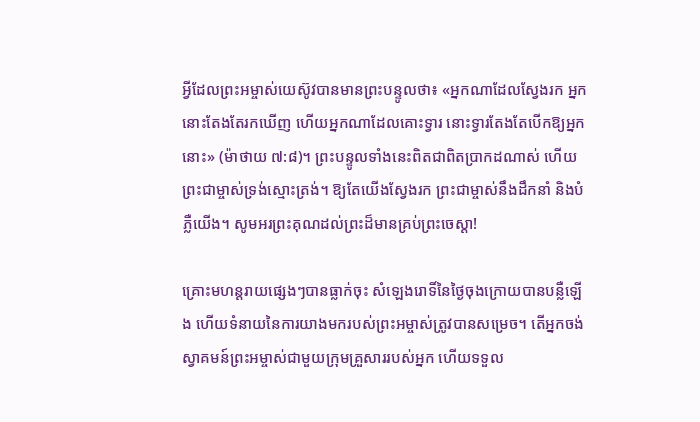អ្វីដែលព្រះអម្ចាស់យេស៊ូវបានមានព្រះបន្ទូលថា៖ «អ្នកណាដែលស្វែងរក អ្នកនោះតែងតែរកឃើញ ហើយអ្នកណាដែលគោះទ្វារ នោះទ្វារតែងតែបើកឱ្យអ្នកនោះ» (ម៉ាថាយ ៧:៨)។ ព្រះបន្ទូលទាំងនេះពិតជាពិតប្រាកដណាស់ ហើយព្រះជាម្ចាស់ទ្រង់ស្មោះត្រង់។ ឱ្យតែយើងស្វែងរក ព្រះជាម្ចាស់នឹងដឹកនាំ និងបំភ្លឺយើង។ សូមអរព្រះគុណដល់ព្រះដ៏មានគ្រប់ព្រះចេស្ដា!

គ្រោះមហន្តរាយផ្សេងៗបានធ្លាក់ចុះ សំឡេងរោទិ៍នៃថ្ងៃចុងក្រោយបានបន្លឺឡើង ហើយទំនាយនៃការយាងមករបស់ព្រះអម្ចាស់ត្រូវបានសម្រេច។ តើអ្នកចង់ស្វាគមន៍ព្រះអម្ចាស់ជាមួយក្រុមគ្រួសាររបស់អ្នក ហើយទទួល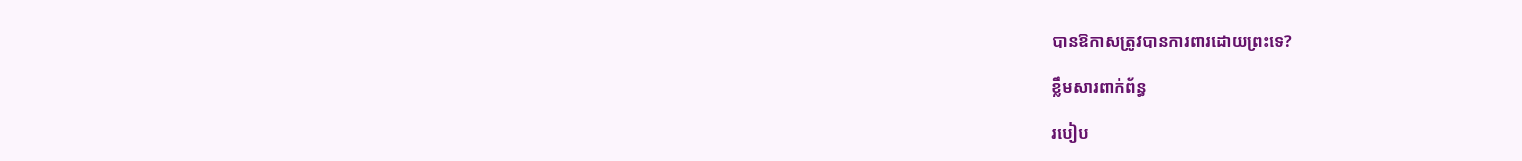បានឱកាសត្រូវបានការពារដោយព្រះទេ?

ខ្លឹមសារពាក់ព័ន្ធ

របៀប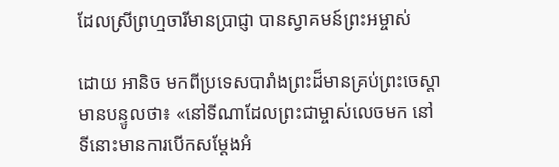ដែលស្រីព្រហ្មចារីមានប្រាជ្ញា បានស្វាគមន៍ព្រះអម្ចាស់

ដោយ អានិច មកពីប្រទេសបារាំងព្រះដ៏មានគ្រប់ព្រះចេស្ដាមានបន្ទូលថា៖ «នៅទីណាដែលព្រះជាម្ចាស់លេចមក នៅទីនោះមានការបើកសម្តែងអំ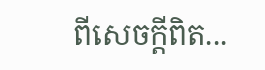ពីសេចក្តីពិត...